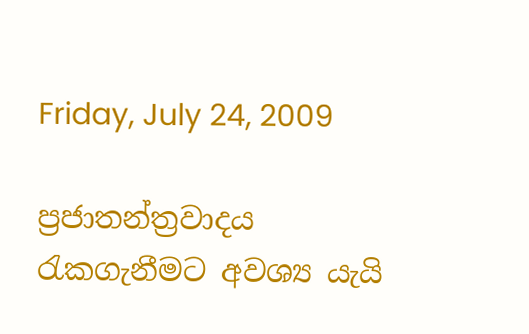Friday, July 24, 2009

ප්‍රජාතන්ත්‍රවාදය රැකගැනීමට අවශ්‍ය යැයි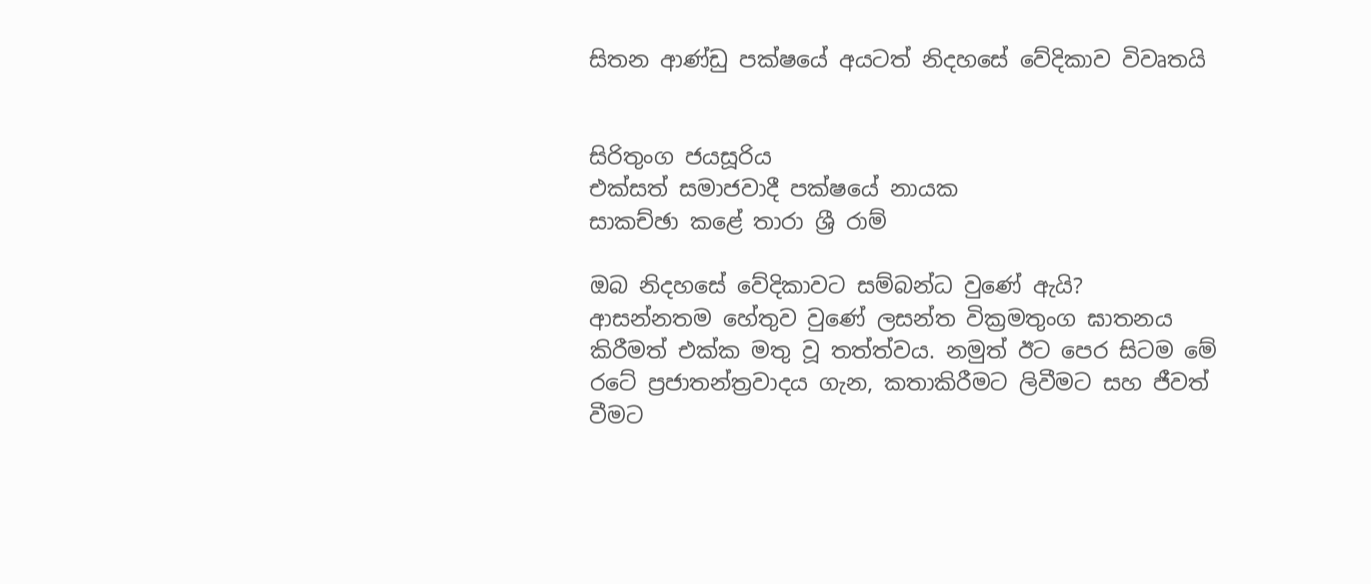සිතන ආණ්ඩු පක්ෂයේ අයටත් නිදහසේ වේදිකාව විවෘතයි


සිරිතුංග ජයසූරිය
එක්සත් සමාජවාදී පක්ෂයේ නායක
සාකච්ඡා කළේ තාරා ශ්‍රී රාම්

ඔබ නිදහසේ වේදිකාවට සම්බන්ධ වුණේ ඇයි?
ආසන්නතම හේතුව වුණේ ලසන්ත වික්‍රමතුංග ඝාතනය කිරීමත් එක්ක මතු වූ තත්ත්වය. නමුත් ඊට පෙර සිටම මේ රටේ ප්‍රජාතන්ත්‍රවාදය ගැන, කතාකිරීමට ලිවීමට සහ ජීවත් වීමට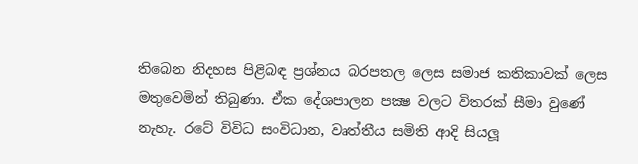තිබෙන නිදහස පිළිබඳ ප්‍රශ්නය බරපතල ලෙස සමාජ කතිකාවක් ලෙස මතුවෙමින් තිබුණා. ඒක දේශපාලන පක්‍ෂ වලට විතරක් සීමා වුණේ නැහැ. රටේ විවිධ සංවිධාන, වෘත්තීය සමිති ආදි සියලූ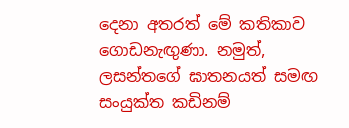දෙනා අතරත් මේ කතිකාව ගොඩනැඟුණා. නමුත්, ලසන්තගේ ඝාතනයත් සමඟ සංයුක්ත කඩිනම්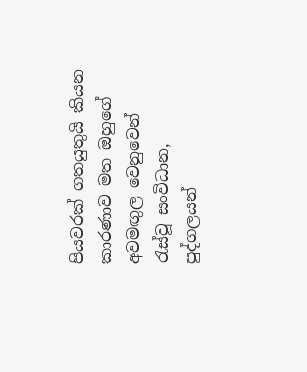පියවරක් ගතයුතුයි කියන කාරණාව මත ඔහුගේ අවමඟුල වෙනුවෙන් රැස්වූ සංවිධාන, පුද්ගලයන්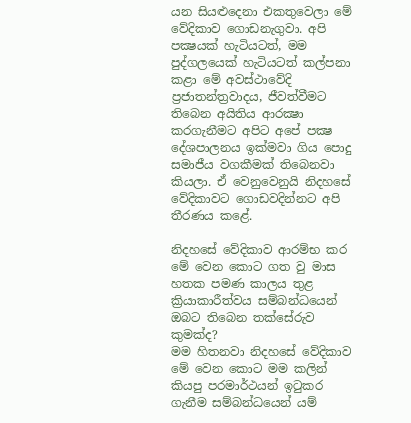යන සියළුදෙනා එකතුවෙලා මේ වේදිකාව ගොඩනැගුවා. අපි පක්‍ෂයක් හැටියටත්, මම පුද්ගලයෙක් හැටියටත් කල්පනා කළා මේ අවස්ථාවේදි ප්‍රජාතන්ත්‍රවාදය, ජීවත්වීමට තිබෙන අයිතිය ආරක්‍ෂා කරගැනීමට අපිට අපේ පක්‍ෂ දේශපාලනය ඉක්මවා ගිය පොදු සමාජීය වගකීමක් තිබෙනවා කියලා. ඒ වෙනුවෙනුයි නිදහසේ වේදිකාවට ගොඩවදින්නට අපි තීරණය කළේ.

නිදහසේ වේදිකාව ආරම්භ කර මේ වෙන කොට ගත වු මාස හතක පමණ කාලය තුළ ක්‍රියාකාරීත්වය සම්බන්ධයෙන් ඔබට තිබෙන තක්සේරුව කුමක්ද?
මම හිතනවා නිදහසේ වේදිකාව මේ වෙන කොට මම කලින් කියපු පරමාර්ථයන් ඉටුකර ගැනීම සම්බන්ධයෙන් යම්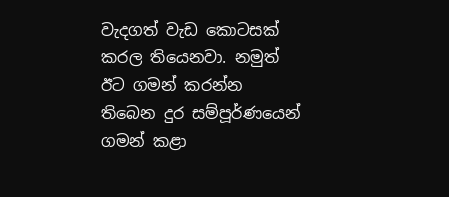වැදගත් වැඩ කොටසක් කරල තියෙනවා. නමුත් ඊට ගමන් කරන්න තිබෙන දුර සම්පූර්ණයෙන් ගමන් කළා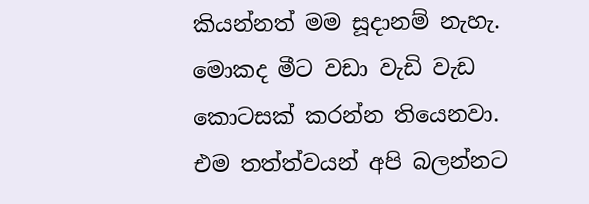කියන්නත් මම සූදානම් නැහැ. මොකද මීට වඩා වැඩි වැඩ කොටසක් කරන්න තියෙනවා. එම තත්ත්වයන් අපි බලන්නට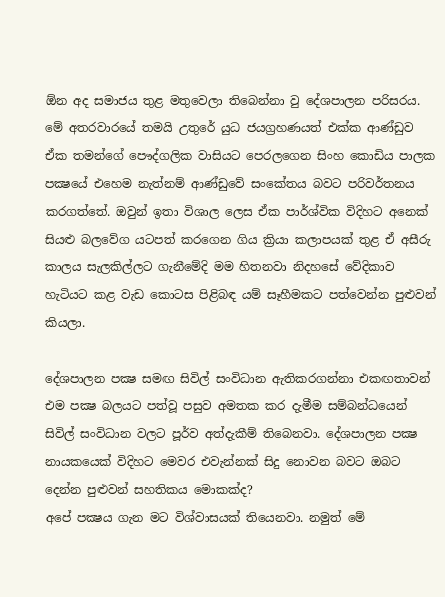ඕන අද සමාජය තුළ මතුවෙලා තිබෙන්නා වු දේශපාලන පරිසරය. මේ අතරවාරයේ තමයි උතුරේ යුධ ජයග්‍රහණයත් එක්ක ආණ්ඩුව ඒක තමන්ගේ පෞද්ගලික වාසියට පෙරලගෙන සිංහ කොඩිය පාලක පක්‍ෂයේ එහෙම නැත්නම් ආණ්ඩුවේ සංකේතය බවට පරිවර්තනය කරගත්තේ. ඔවුන් ඉතා විශාල ලෙස ඒක පාර්ශ්වික විදිහට අනෙක් සියළු බලවේග යටපත් කරගෙන ගිය ක්‍රියා කලාපයක් තුළ ඒ අසීරු කාලය සැලකිල්ලට ගැනීමේදි මම හිතනවා නිදහසේ වේදිකාව හැටියට කළ වැඩ කොටස පිළිබඳ යම් සෑහීමකට පත්වෙන්න පුළුවන් කියලා.

දේශපාලන පක්‍ෂ සමඟ සිවිල් සංවිධාන ඇතිකරගන්නා එකඟතාවන් එම පක්‍ෂ බලයට පත්වූ පසුව අමතක කර දැමීම සම්බන්ධයෙන් සිවිල් සංවිධාන වලට පූර්ව අත්දැකීම් තිබෙනවා. දේශපාලන පක්‍ෂ නායකයෙක් විදිහට මෙවර එවැන්නක් සිදු නොවන බවට ඔබට දෙන්න පුළුවන් සහතිකය මොකක්ද?
අපේ පක්‍ෂය ගැන මට විශ්වාසයක් තියෙනවා. නමුත් මේ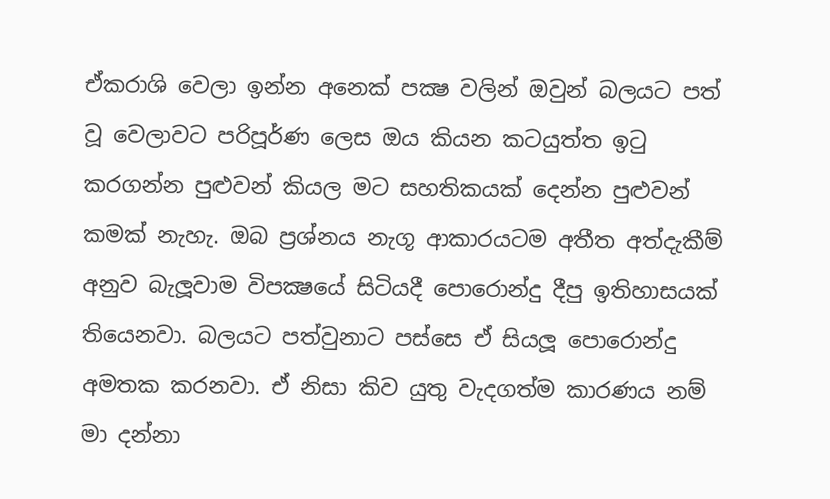ඒකරාශි වෙලා ඉන්න අනෙක් පක්‍ෂ වලින් ඔවුන් බලයට පත් වූ වෙලාවට පරිපූර්ණ ලෙස ඔය කියන කටයුත්ත ඉටු කරගන්න පුළුවන් කියල මට සහතිකයක් දෙන්න පුළුවන් කමක් නැහැ. ඔබ ප්‍රශ්නය නැගූ ආකාරයටම අතීත අත්දැකීම් අනුව බැලූවාම විපක්‍ෂයේ සිටියදී පොරොන්දු දීපු ඉතිහාසයක් තියෙනවා. බලයට පත්වුනාට පස්සෙ ඒ සියලූ පොරොන්දු අමතක කරනවා. ඒ නිසා කිව යුතු වැදගත්ම කාරණය නම් මා දන්නා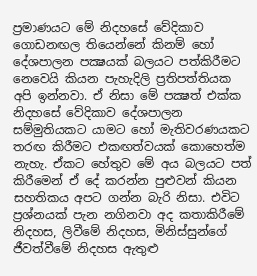ප්‍රමාණයට මේ නිදහසේ වේදිකාව ගොඩනඟල තියෙන්නේ කිනම් හෝ දේශපාලන පක්‍ෂයක් බලයට පත්කිරීමට නෙවෙයි කියන පැහැදිලි ප්‍රතිපත්තියක අපි ඉන්නවා. ඒ නිසා මේ පක්‍ෂත් එක්ක නිදහසේ වේදිකාව දේශපාලන සම්මුතියකට යාමට හෝ මැතිවරණයකට තරඟ කිරීමට එකඟත්වයක් කොහෙත්ම නැහැ. ඒකට හේතුව මේ අය බලයට පත් කිරීමෙන් ඒ දේ කරන්න පුළුවන් කියන සහතිකය අපට ගන්න බැරි නිසා. එවිට ප්‍රශ්නයක් පැන නගිනවා අද කතාකිරීමේ නිදහස, ලිවීමේ නිදහස, මිනිස්සුන්ගේ ජීවත්වීමේ නිදහස ඇතුළු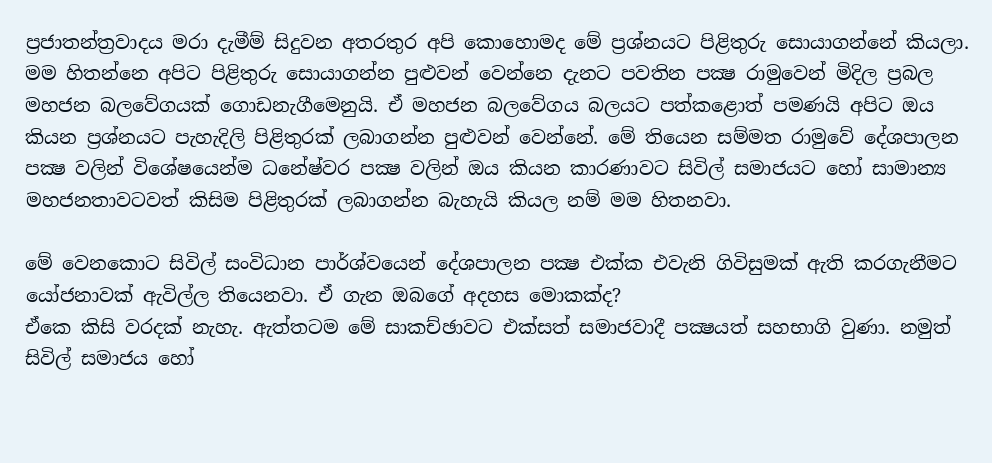ප්‍රජාතන්ත්‍රවාදය මරා දැමීම් සිදුවන අතරතුර අපි කොහොමද මේ ප්‍රශ්නයට පිළිතුරු සොයාගන්නේ කියලා. මම හිතන්නෙ අපිට පිළිතුරු සොයාගන්න පුළුවන් වෙන්නෙ දැනට පවතින පක්‍ෂ රාමුවෙන් මිදිල ප්‍රබල මහජන බලවේගයක් ගොඩනැගීමෙනුයි. ඒ මහජන බලවේගය බලයට පත්කළොත් පමණයි අපිට ඔය කියන ප්‍රශ්නයට පැහැදිලි පිළිතුරක් ලබාගන්න පුළුවන් වෙන්නේ. මේ තියෙන සම්මත රාමුවේ දේශපාලන පක්‍ෂ වලින් විශේෂයෙන්ම ධනේෂ්වර පක්‍ෂ වලින් ඔය කියන කාරණාවට සිවිල් සමාජයට හෝ සාමාන්‍ය මහජනතාවටවත් කිසිම පිළිතුරක් ලබාගන්න බැහැයි කියල නම් මම හිතනවා.

මේ වෙනකොට සිවිල් සංවිධාන පාර්ශ්වයෙන් දේශපාලන පක්‍ෂ එක්ක එවැනි ගිවිසුමක් ඇති කරගැනීමට යෝජනාවක් ඇවිල්ල තියෙනවා. ඒ ගැන ඔබගේ අදහස මොකක්ද?
ඒකෙ කිසි වරදක් නැහැ. ඇත්තටම මේ සාකච්ඡාවට එක්සත් සමාජවාදී පක්‍ෂයත් සහභාගි වුණා. නමුත් සිවිල් සමාජය හෝ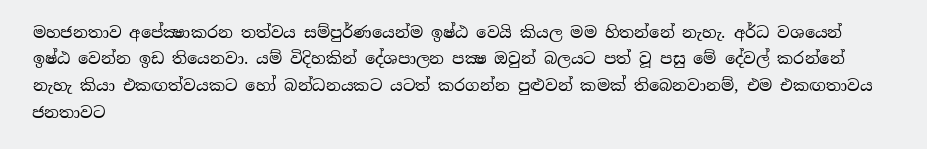මහජනතාව අපේක්‍ෂාකරන තත්වය සම්පුර්ණයෙන්ම ඉෂ්ඨ වෙයි කියල මම හිතන්නේ නැහැ. අර්ධ වශයෙන් ඉෂ්ඨ වෙන්න ඉඩ තියෙනවා. යම් විදිහකින් දේශපාලන පක්‍ෂ ඔවුන් බලයට පත් වූ පසු මේ දේවල් කරන්නේ නැහැ කියා එකඟත්වයකට හෝ බන්ධනයකට යටත් කරගන්න පුළුවන් කමක් තිබෙනවානම්, එම එකඟතාවය ජනතාවට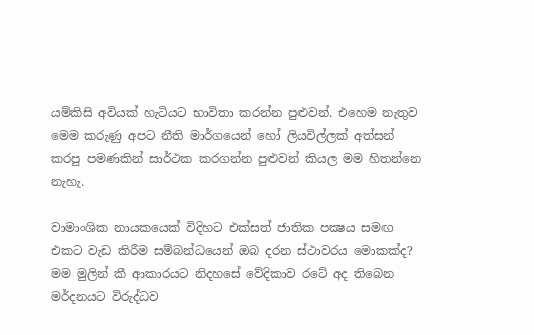යම්කිසි අවියක් හැටියට භාවිතා කරන්න පුළුවන්. එහෙම නැතුව මෙම කරුණු අපට නීති මාර්ගයෙන් හෝ ලියවිල්ලක් අත්සන් කරපු පමණකින් සාර්ථක කරගන්න පුළුවන් කියල මම හිතන්නෙ නැහැ.

වාමාංශික නායකයෙක් විදිහට එක්සත් ජාතික පක්‍ෂය සමඟ එකට වැඩ කිරීම සම්බන්ධයෙන් ඔබ දරන ස්ථාවරය මොකක්ද?
මම මුලින් කී ආකාරයට නිදහසේ වේදිකාව රටේ අද තිබෙන මර්දනයට විරුද්ධව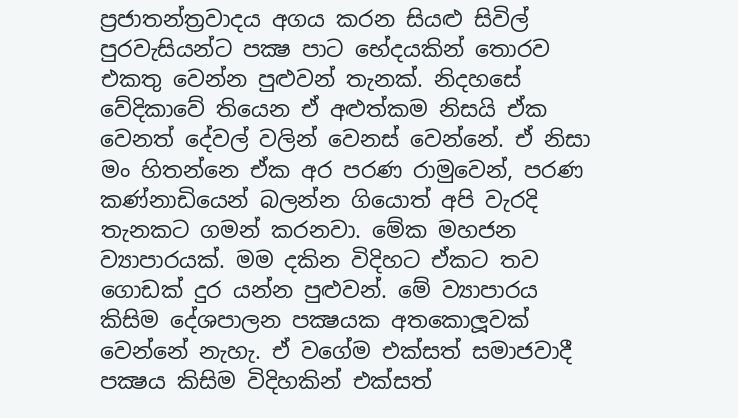ප්‍රජාතන්ත්‍රවාදය අගය කරන සියළු සිවිල් පුරවැසියන්ට පක්‍ෂ පාට භේදයකින් තොරව එකතු වෙන්න පුළුවන් තැනක්. නිදහසේ වේදිකාවේ තියෙන ඒ අළුත්කම නිසයි ඒක වෙනත් දේවල් වලින් වෙනස් වෙන්නේ. ඒ නිසා මං හිතන්නෙ ඒක අර පරණ රාමුවෙන්, පරණ කණ්නාඩියෙන් බලන්න ගියොත් අපි වැරදි තැනකට ගමන් කරනවා. මේක මහජන ව්‍යාපාරයක්. මම දකින විදිහට ඒකට තව ගොඩක් දුර යන්න පුළුවන්. මේ ව්‍යාපාරය කිසිම දේශපාලන පක්‍ෂයක අතකොලූවක් වෙන්නේ නැහැ. ඒ වගේම එක්සත් සමාජවාදී පක්‍ෂය කිසිම විදිහකින් එක්සත්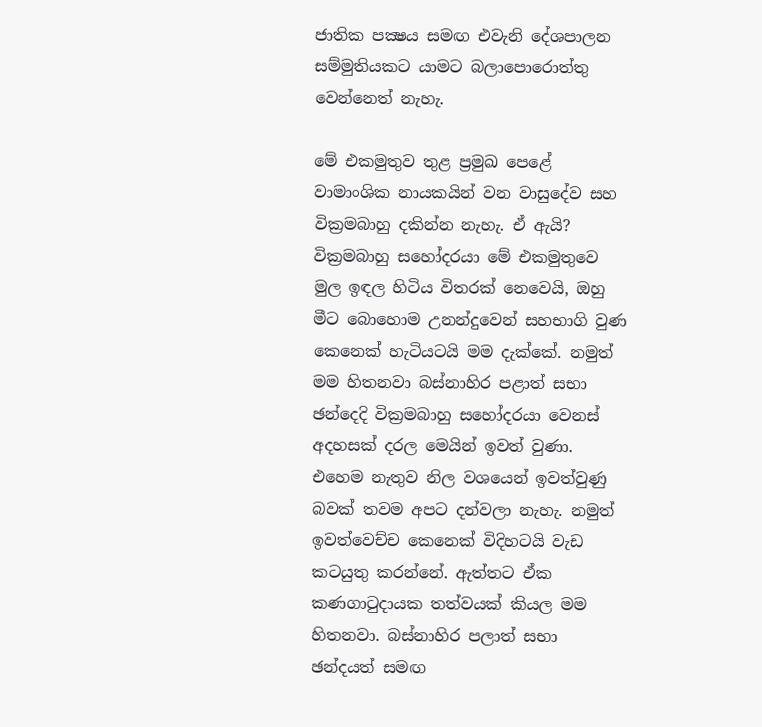ජාතික පක්‍ෂය සමඟ එවැනි දේශපාලන සම්මුතියකට යාමට බලාපොරොත්තු වෙන්නෙත් නැහැ.

මේ එකමුතුව තුළ ප්‍රමුඛ පෙළේ වාමාංශික නායකයින් වන වාසුදේව සහ වික්‍රමබාහු දකින්න නැහැ. ඒ ඇයි?
වික්‍රමබාහු සහෝදරයා මේ එකමුතුවෙ මුල ඉඳල හිටිය විතරක් නෙවෙයි, ඔහු මීට බොහොම උනන්දුවෙන් සහභාගි වුණ කෙනෙක් හැටියටයි මම දැක්කේ. නමුත් මම හිතනවා බස්නාහිර පළාත් සභා ඡන්දෙදි වික්‍රමබාහු සහෝදරයා වෙනස් අදහසක් දරල මෙයින් ඉවත් වුණා. එහෙම නැතුව නිල වශයෙන් ඉවත්වුණු බවක් තවම අපට දන්වලා නැහැ. නමුත් ඉවත්වෙච්ච කෙනෙක් විදිහටයි වැඩ කටයුතු කරන්නේ. ඇත්තට ඒක කණගාටුදායක තත්වයක් කියල මම හිතනවා. බස්නාහිර පලාත් සභා ඡන්දයත් සමඟ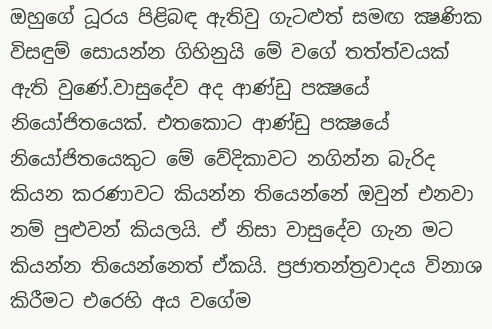ඔහුගේ ධූරය පිළිබඳ ඇතිවු ගැටළුත් සමඟ ක්‍ෂණික විසඳුම් සොයන්න ගිහිනුයි මේ වගේ තත්ත්වයක් ඇති වුණේ.වාසුදේව අද ආණ්ඩු පක්‍ෂයේ නියෝජිතයෙක්. එතකොට ආණ්ඩු පක්‍ෂයේ නියෝජිතයෙකුට මේ වේදිකාවට නගින්න බැරිද කියන කරණාවට කියන්න තියෙන්නේ ඔවුන් එනවා නම් පුළුවන් කියලයි. ඒ නිසා වාසුදේව ගැන මට කියන්න තියෙන්නෙත් ඒකයි. ප්‍රජාතන්ත්‍රවාදය විනාශ කිරීමට එරෙහි අය වගේම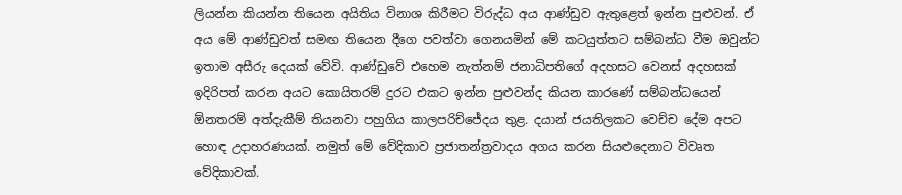ලියන්න කියන්න තියෙන අයිතිය විනාශ කිරීමට විරුද්ධ අය ආණ්ඩුව ඇතුළෙත් ඉන්න පුළුවන්. ඒ අය මේ ආණ්ඩුවත් සමඟ තියෙන දීගෙ පවත්වා ගෙනයමින් මේ කටයුත්තට සම්බන්ධ වීම ඔවුන්ට ඉතාම අසීරු දෙයක් වේවි. ආණ්ඩුවේ එහෙම නැත්නම් ජනාධිපතිගේ අදහසට වෙනස් අදහසක් ඉදිරිපත් කරන අයට කොයිතරම් දුරට එකට ඉන්න පුළුවන්ද කියන කාරණේ සම්බන්ධයෙන් ඕනතරම් අත්දැකීම් තියනවා පහුගිය කාලපරිච්ජේදය තුළ. දයාන් ජයතිලකට වෙච්ච දේම අපට හොඳ උදාහරණයක්. නමුත් මේ වේදිකාව ප්‍රජාතන්ත්‍රවාදය අගය කරන සියළුදෙනාට විවෘත වේදිකාවක්.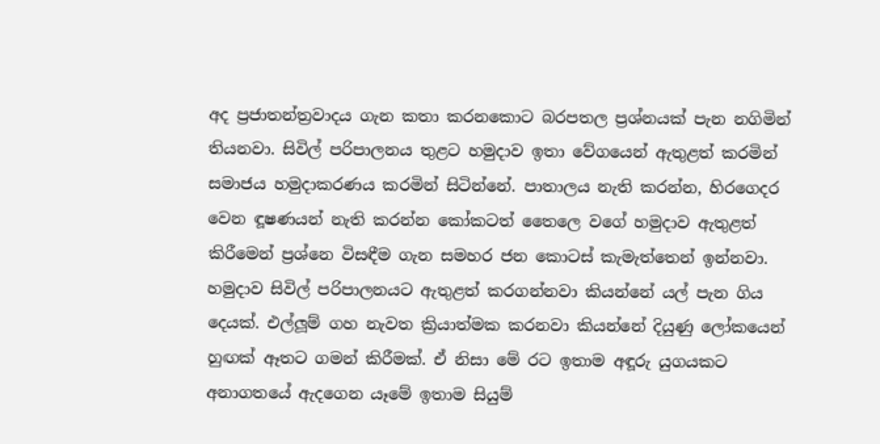අද ප්‍රජාතන්ත්‍රවාදය ගැන කතා කරනකොට බරපතල ප්‍රශ්නයක් පැන නගිමින් තියනවා. සිවිල් පරිපාලනය තුළට හමුදාව ඉතා වේගයෙන් ඇතුළත් කරමින් සමාජය හමුදාකරණය කරමින් සිටින්නේ. පාතාලය නැති කරන්න, හිරගෙදර වෙන ඳූෂණයන් නැති කරන්න කෝකටත් තෛලෙ වගේ හමුදාව ඇතුළත් කිරීමෙන් ප්‍රශ්නෙ විසඳීම ගැන සමහර ජන කොටස් කැමැත්තෙන් ඉන්නවා. හමුදාව සිවිල් පරිපාලනයට ඇතුළත් කරගන්නවා කියන්නේ යල් පැන ගිය දෙයක්. එල්ලූම් ගහ නැවත ක්‍රියාත්මක කරනවා කියන්නේ දියුණු ලෝකයෙන් හුඟක් ඈතට ගමන් කිරීමක්. ඒ නිසා මේ රට ඉතාම අඳූරු යුගයකට අනාගතයේ ඇදගෙන යෑමේ ඉතාම සියුම්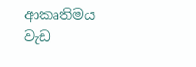ආකෘතිමය වැඩ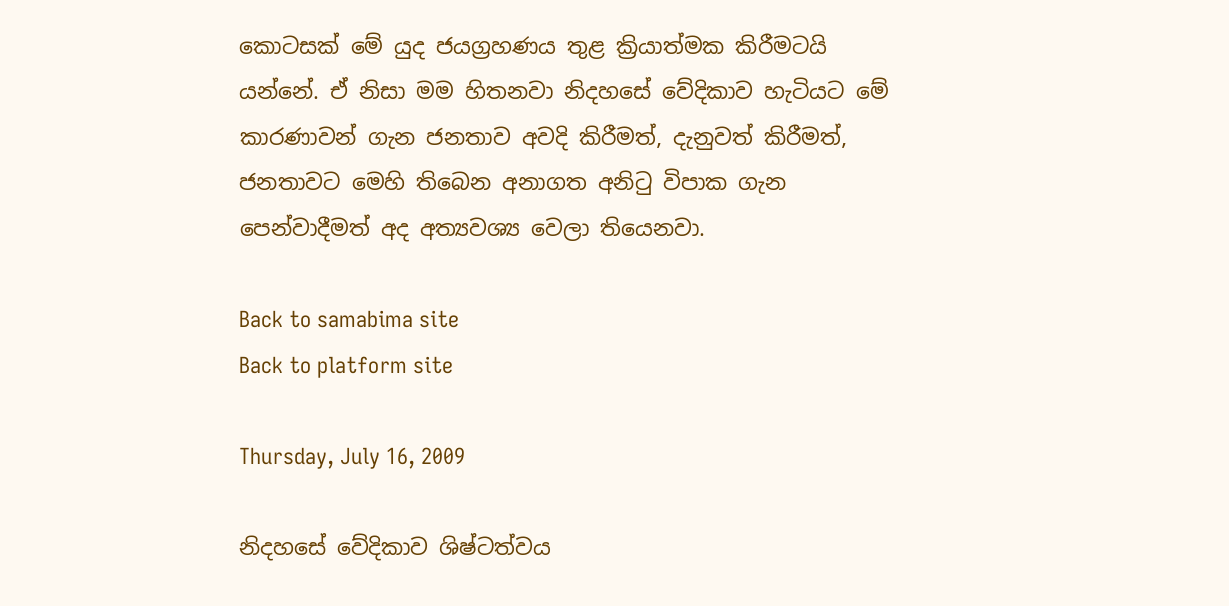කොටසක් මේ යුද ජයග්‍රහණය තුළ ක්‍රියාත්මක කිරීමටයි යන්නේ. ඒ නිසා මම හිතනවා නිදහසේ වේදිකාව හැටියට මේ කාරණාවන් ගැන ජනතාව අවදි කිරීමත්, දැනුවත් කිරීමත්, ජනතාවට මෙහි තිබෙන අනාගත අනිටු විපාක ගැන පෙන්වාදීමත් අද අත්‍යවශ්‍ය වෙලා තියෙනවා.

Back to samabima site
Back to platform site

Thursday, July 16, 2009

නිදහසේ වේදිකාව ශිෂ්ටත්වය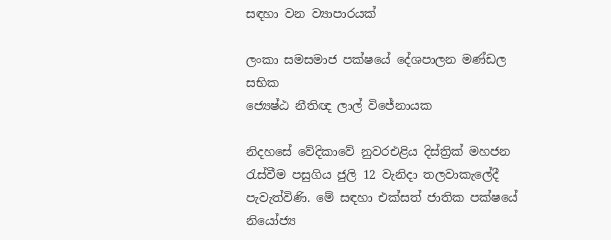සඳහා වන ව්‍යාපාරයක්

ලංකා සමසමාජ පක්ෂයේ දේශපාලන මණ්ඩල සභික
ජ්‍යෙෂ්ඨ නීතිඥ ලාල් විජේනායක

නිදහසේ වේදිකාවේ නුවරඑළිය දිස්ත්‍රික් මහජන රැස්වීම පසුගිය ජුලි 12 වැනිදා තලවාකැලේදී පැවැත්විණි. මේ සඳහා එක්සත් ජාතික පක්ෂයේ නියෝජ්‍ය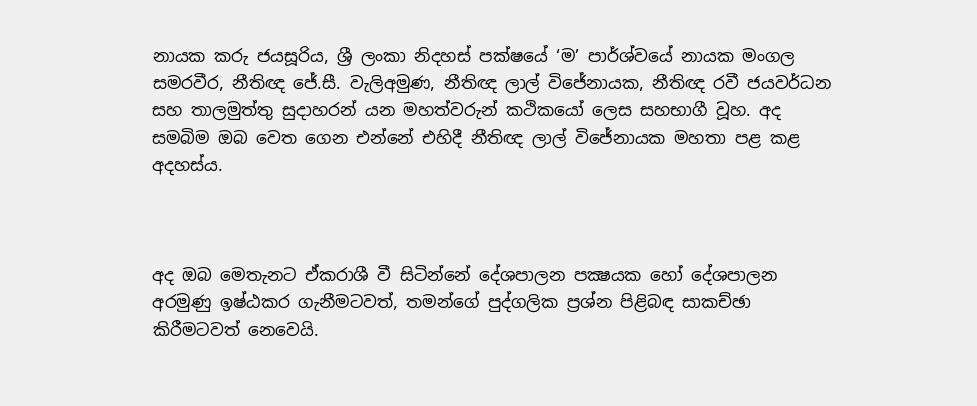නායක කරු ජයසූරිය, ශ්‍රී ලංකා නිදහස් පක්ෂයේ ‘ම’ පාර්ශ්වයේ නායක මංගල සමරවීර, නීතිඥ ජේ.සී. වැලිඅමුණ, නීතිඥ ලාල් විජේනායක, නීතිඥ රවී ජයවර්ධන සහ තාලමුත්තු සුදාහරන් යන මහත්වරුන් කථිකයෝ ලෙස සහභාගී වූහ. අද සමබිම ඔබ වෙත ගෙන එන්නේ එහිදී නීතිඥ ලාල් විජේනායක මහතා පළ කළ අදහස්ය.



අද ඔබ මෙතැනට ඒකරාශී වී සිටින්නේ දේශපාලන පක්‍ෂයක හෝ දේශපාලන අරමුණු ඉෂ්ඨකර ගැනීමටවත්, තමන්ගේ පුද්ගලික ප්‍රශ්න පිළිබඳ සාකච්ඡා කිරීමටවත් නෙවෙයි.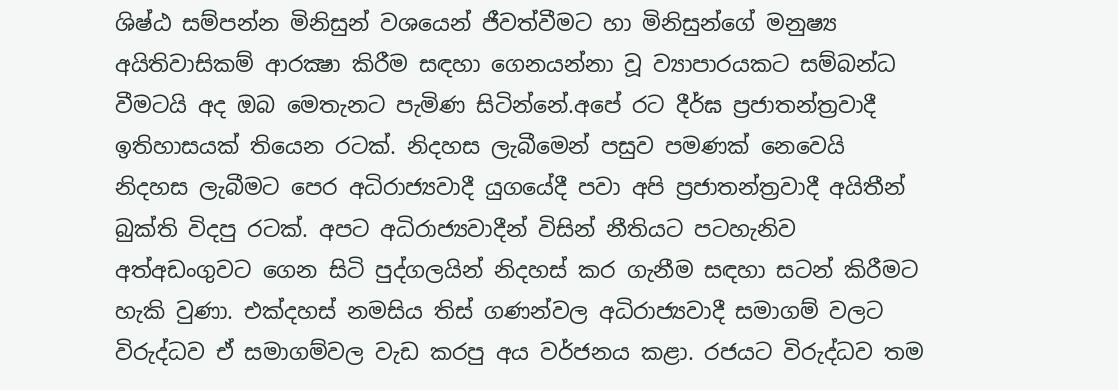ශිෂ්ඨ සම්පන්න මිනිසුන් වශයෙන් ජීවත්වීමට හා මිනිසුන්ගේ මනුෂ්‍ය අයිතිවාසිකම් ආරක්‍ෂා කිරීම සඳහා ගෙනයන්නා වූ ව්‍යාපාරයකට සම්බන්ධ වීමටයි අද ඔබ මෙතැනට පැමිණ සිටින්නේ.අපේ රට දීර්ඝ ප්‍රජාතන්ත්‍රවාදී ඉතිහාසයක් තියෙන රටක්. නිදහස ලැබීමෙන් පසුව පමණක් නෙවෙයි නිදහස ලැබීමට පෙර අධිරාජ්‍යවාදී යුගයේදී පවා අපි ප්‍රජාතන්ත්‍රවාදී අයිතීන් බුක්ති විදපු රටක්. අපට අධිරාජ්‍යවාදීන් විසින් නීතියට පටහැනිව අත්අඩංගුවට ගෙන සිටි පුද්ගලයින් නිදහස් කර ගැනීම සඳහා සටන් කිරීමට හැකි වුණා. එක්දහස් නමසිය තිස් ගණන්වල අධිරාජ්‍යවාදී සමාගම් වලට විරුද්ධව ඒ සමාගම්වල වැඩ කරපු අය වර්ජනය කළා. රජයට විරුද්ධව තම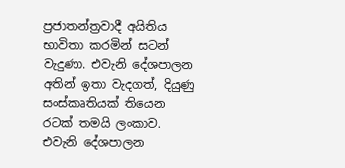ප්‍රජාතන්ත්‍රවාදී අයිතිය භාවිතා කරමින් සටන් වැදුණා. එවැනි දේශපාලන අතින් ඉතා වැදගත්, දියුණු සංස්කෘතියක් තියෙන රටක් තමයි ලංකාව. එවැනි දේශපාලන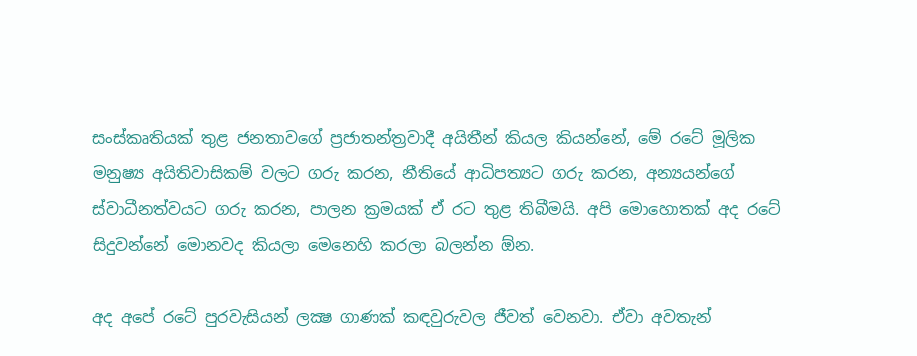සංස්කෘතියක් තුළ ජනතාවගේ ප්‍රජාතන්ත්‍රවාදී අයිතීන් කියල කියන්නේ, මේ රටේ මූලික මනුෂ්‍ය අයිතිවාසිකම් වලට ගරු කරන, නීතියේ ආධිපත්‍යට ගරු කරන, අන්‍යයන්ගේ ස්වාධීනත්වයට ගරු කරන, පාලන ක්‍රමයක් ඒ රට තුළ තිබීමයි. අපි මොහොතක් අද රටේ සිදුවන්නේ මොනවද කියලා මෙනෙහි කරලා බලන්න ඕන.

අද අපේ රටේ පුරවැසියන් ලක්‍ෂ ගාණක් කඳවුරුවල ජීවත් වෙනවා. ඒවා අවතැන්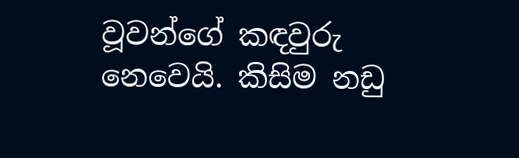වූවන්ගේ කඳවුරු නෙවෙයි. කිසිම නඩු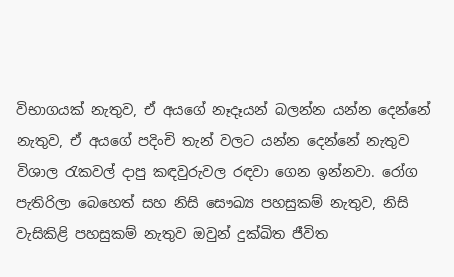විභාගයක් නැතුව, ඒ අයගේ නෑදෑයන් බලන්න යන්න දෙන්නේ නැතුව, ඒ අයගේ පදිංචි තැන් වලට යන්න දෙන්නේ නැතුව විශාල රැකවල් දාපු කඳවුරුවල රඳවා ගෙන ඉන්නවා. රෝග පැතිරිලා බෙහෙත් සහ නිසි සෞඛ්‍ය පහසුකම් නැතුව, නිසි වැසිකිළි පහසුකම් නැතුව ඔවුන් දුක්ඛිත ජීවිත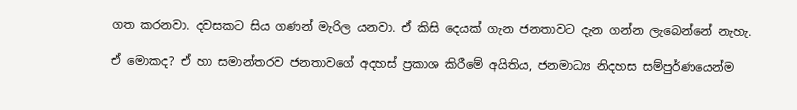ගත කරනවා. දවසකට සිය ගණන් මැරිල යනවා. ඒ කිසි දෙයක් ගැන ජනතාවට දැන ගන්න ලැබෙන්නේ නැහැ.

ඒ මොකද? ඒ හා සමාන්තරව ජනතාවගේ අදහස් ප්‍රකාශ කිරීමේ අයිතිය, ජනමාධ්‍ය නිදහස සම්පුර්ණයෙන්ම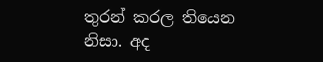තුරන් කරල තියෙන නිසා. අද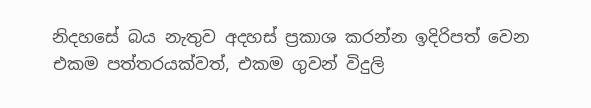නිදහසේ බය නැතුව අදහස් ප්‍රකාශ කරන්න ඉදිරිපත් වෙන එකම පත්තරයක්වත්, එකම ගුවන් විදුලි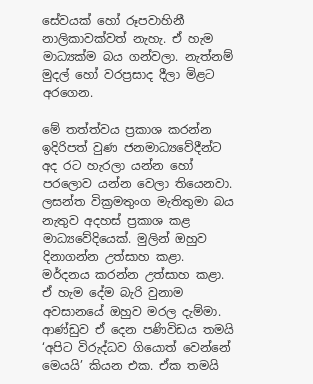සේවයක් හෝ රූපවාහිනී නාලිකාවක්වත් නැහැ. ඒ හැම මාධ්‍යක්ම බය ගන්වලා. නැත්නම් මුදල් හෝ වරප්‍රසාද දීලා මිළට අරගෙන.

මේ තත්ත්වය ප්‍රකාශ කරන්න ඉදිරිපත් වුණ ජනමාධ්‍යවේදීන්ට අද රට හැරලා යන්න හෝ පරලොව යන්න වෙලා තියෙනවා. ලසන්ත වික්‍රමතුංග මැතිතුමා බය නැතුව අදහස් ප්‍රකාශ කළ මාධ්‍යවේදියෙක්. මුලින් ඔහුව දිනාගන්න උත්සාහ කළා. මර්දනය කරන්න උත්සාහ කළා. ඒ හැම දේම බැරි වුනාම අවසානයේ ඔහුව මරල දැම්මා. ආණ්ඩුව ඒ දෙන පණිවිඩය තමයි ‘අපිට විරුද්ධව ගියොත් වෙන්නේ මෙයයි’ කියන එක. ඒක තමයි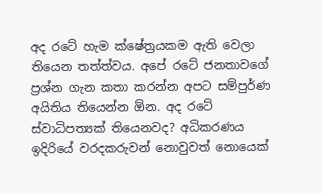අද රටේ හැම ක්ෂේත්‍රයකම ඇති වෙලා තියෙන තත්ත්වය. අපේ රටේ ජනතාවගේ ප්‍රශ්න ගැන කතා කරන්න අපට සම්පුර්ණ අයිතිය තියෙන්න ඕන. අද රටේ ස්වාධිපත්‍යක් තියෙනවද? අධිකරණය ඉදිරියේ වරදකරුවන් නොවුවත් නොයෙක්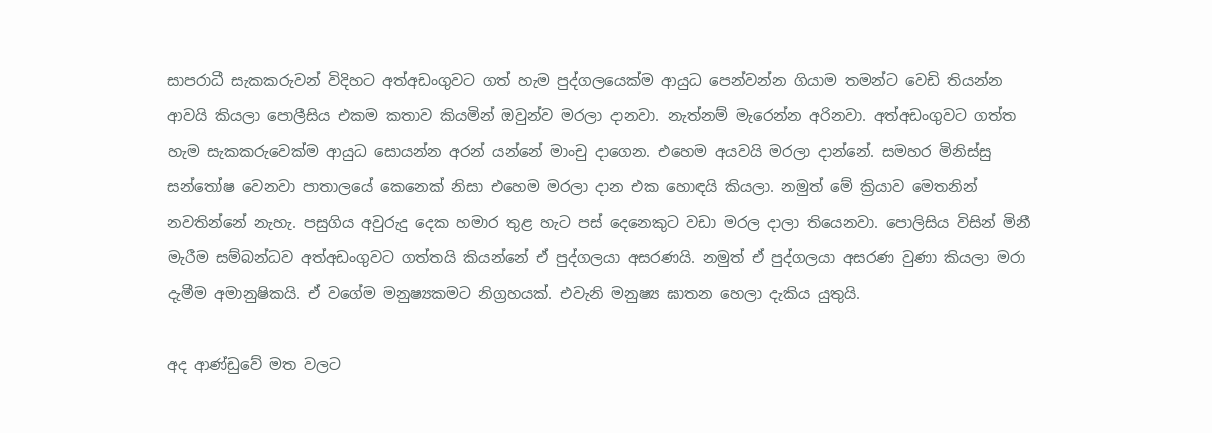සාපරාධී සැකකරුවන් විදිහට අත්අඩංගුවට ගත් හැම පුද්ගලයෙක්ම ආයුධ පෙන්වන්න ගියාම තමන්ට වෙඩි තියන්න ආවයි කියලා පොලීසිය එකම කතාව කියමින් ඔවුන්ව මරලා දානවා. නැත්නම් මැරෙන්න අරිනවා. අත්අඩංගුවට ගත්ත හැම සැකකරුවෙක්ම ආයුධ සොයන්න අරන් යන්නේ මාංචු දාගෙන. එහෙම අයවයි මරලා දාන්නේ. සමහර මිනිස්සු සන්තෝෂ වෙනවා පාතාලයේ කෙනෙක් නිසා එහෙම මරලා දාන එක හොඳයි කියලා. නමුත් මේ ක්‍රියාව මෙතනින් නවතින්නේ නැහැ. පසුගිය අවුරුදු දෙක හමාර තුළ හැට පස් දෙනෙකුට වඩා මරල දාලා තියෙනවා. පොලිසිය විසින් මිනී මැරීම සම්බන්ධව අත්අඩංගුවට ගත්තයි කියන්නේ ඒ පුද්ගලයා අසරණයි. නමුත් ඒ පුද්ගලයා අසරණ වුණා කියලා මරා දැමීම අමානුෂිකයි. ඒ වගේම මනුෂ්‍යකමට නිග්‍රහයක්. එවැනි මනුෂ්‍ය ඝාතන හෙලා දැකිය යුතුයි.

අද ආණ්ඩුවේ මත වලට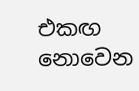එකඟ නොවෙන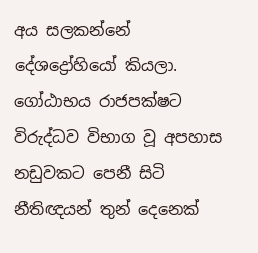අය සලකන්නේ දේශද්‍රෝහියෝ කියලා. ගෝඨාභය රාජපක්ෂට විරුද්ධව විභාග වූ අපහාස නඩුවකට පෙනී සිටි නීතිඥයන් තුන් දෙනෙක්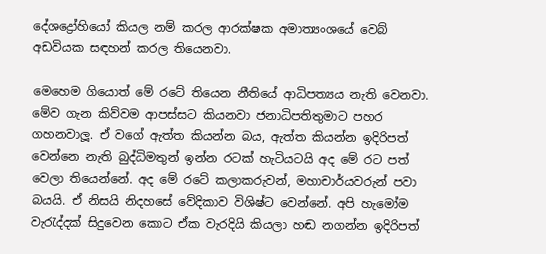දේශද්‍රෝහියෝ කියල නම් කරල ආරක්ෂක අමාත්‍යංශයේ වෙබ් අඩවියක සඳහන් කරල තියෙනවා.

මෙහෙම ගියොත් මේ රටේ තියෙන නීතියේ ආධිපත්‍යය නැති වෙනවා. මේව ගැන කිව්වම ආපස්සට කියනවා ජනාධිපතිතුමාට පහර ගහනවාලූ. ඒ වගේ ඇත්ත කියන්න බය, ඇත්ත කියන්න ඉදිරිපත් වෙන්නෙ නැති බුද්ධිමතුන් ඉන්න රටක් හැටියටයි අද මේ රට පත් වෙලා තියෙන්නේ. අද මේ රටේ කලාකරුවන්, මහාචාර්යවරුන් පවා බයයි. ඒ නිසයි නිදහසේ වේදිකාව විශිෂ්ට වෙන්නේ. අපි හැමෝම වැරැද්දක් සිදුවෙන කොට ඒක වැරදියි කියලා හඬ නගන්න ඉදිරිපත්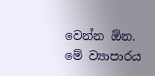වෙන්න ඕන. මේ ව්‍යාපාරය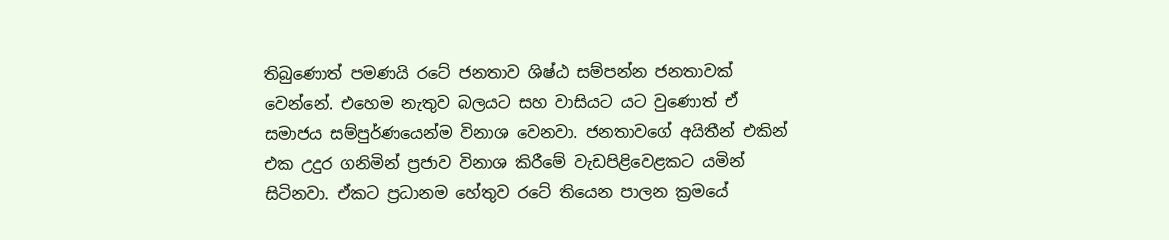තිබුණොත් පමණයි රටේ ජනතාව ශිෂ්ඨ සම්පන්න ජනතාවක් වෙන්නේ. එහෙම නැතුව බලයට සහ වාසියට යට වුණොත් ඒ සමාජය සම්පුර්ණයෙන්ම විනාශ වෙනවා. ජනතාවගේ අයිතීන් එකින් එක උදුර ගනිමින් ප්‍රජාව විනාශ කිරීමේ වැඩපිළිවෙළකට යමින් සිටිනවා. ඒකට ප්‍රධානම හේතුව රටේ තියෙන පාලන ක්‍රමයේ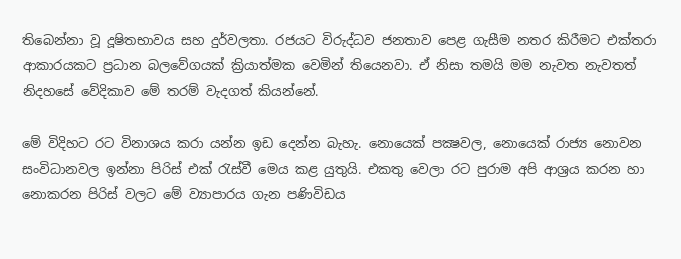තිබෙන්නා වූ දූෂිතභාවය සහ දුර්වලතා. රජයට විරුද්ධව ජනතාව පෙළ ගැසීම නතර කිරීමට එක්තරා ආකාරයකට ප්‍රධාන බලවේගයක් ක්‍රියාත්මක වෙමින් තියෙනවා. ඒ නිසා තමයි මම නැවත නැවතත් නිදහසේ වේදිකාව මේ තරම් වැදගත් කියන්නේ.

මේ විදිහට රට විනාශය කරා යන්න ඉඩ දෙන්න බැහැ. නොයෙක් පක්‍ෂවල, නොයෙක් රාජ්‍ය නොවන සංවිධානවල ඉන්නා පිරිස් එක් රැස්වී මෙය කළ යුතුයි. එකතු වෙලා රට පුරාම අපි ආශ්‍රය කරන හා නොකරන පිරිස් වලට මේ ව්‍යාපාරය ගැන පණිවිඩය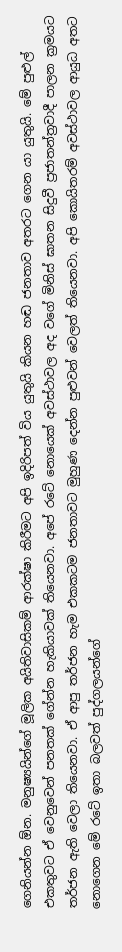ගෙනියන්න ඕන. මනුෂ්‍යයින්ගේ මූලික අයිතිවාසිකම් ආරක්ෂා කිරීමට අපි ඉදිරිපත් විය යුතුයි කියන හඬ ජනතාව අතරට ගෙන යා යුතුයි. මේ පුළුල් එකතුවට ඒ වෙනුවෙන් පනතක් ගේන්න හැකියාවක් තියෙනවා. අපේ රටේ නොයෙක් අවස්ථාවල අද වගේ මිනිස් ඝාතන සිදුවී ප්‍රජාතන්ත්‍රවාදී පාලන ක්‍රමයට තර්ජන ඇති වෙලා තියෙනවා. ඒ ආපු තර්ජන හැම එකකටම ජනතාවට මුහුණ දෙන්න පුළුවන් වෙලත් තියෙනවා. අපි කොයිතරම් අවස්ථාවල ආයුධ අතට නොගෙන මේ රටේ ඉතා බලවත් පුද්ගලයන්ගේ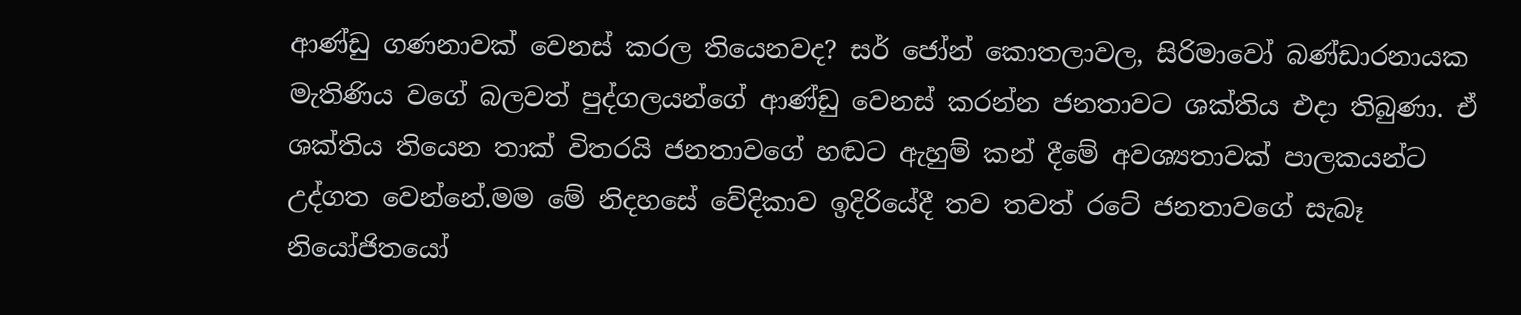ආණ්ඩු ගණනාවක් වෙනස් කරල තියෙනවද? සර් ජෝන් කොතලාවල, සිරිමාවෝ බණ්ඩාරනායක මැතිණිය වගේ බලවත් පුද්ගලයන්ගේ ආණ්ඩු වෙනස් කරන්න ජනතාවට ශක්තිය එදා තිබුණා. ඒ ශක්තිය තියෙන තාක් විතරයි ජනතාවගේ හඬට ඇහුම් කන් දීමේ අවශ්‍යතාවක් පාලකයන්ට උද්ගත වෙන්නේ.මම මේ නිදහසේ වේදිකාව ඉදිරියේදී තව තවත් රටේ ජනතාවගේ සැබෑ නියෝජිතයෝ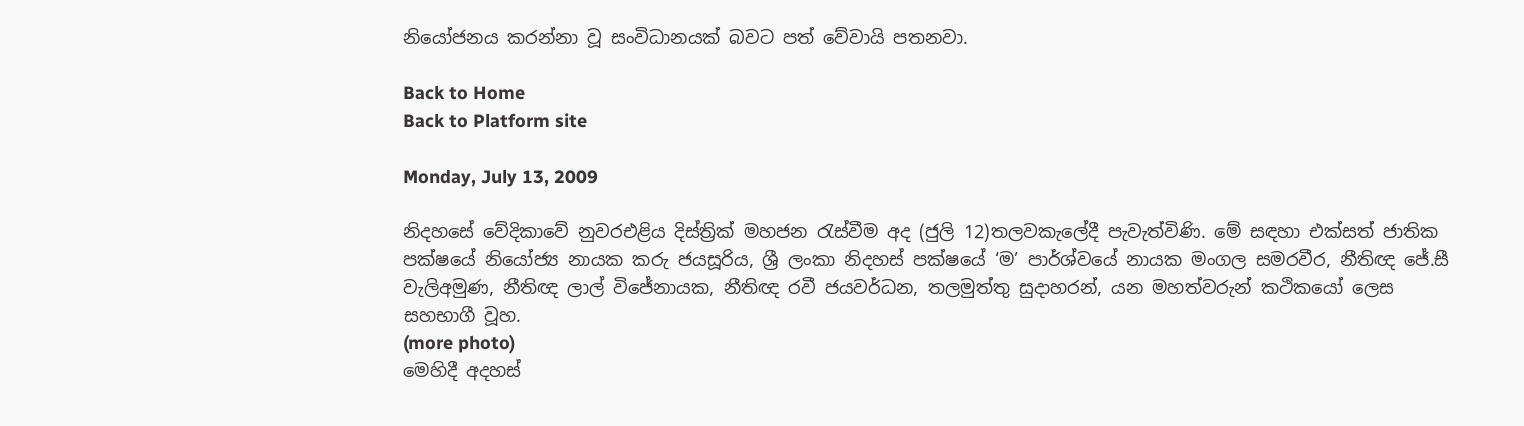නියෝජනය කරන්නා වූ සංවිධානයක් බවට පත් වේවායි පතනවා.

Back to Home
Back to Platform site

Monday, July 13, 2009

නිදහසේ වේදිකාවේ නුවරඑළිය දිස්ත්‍රික් මහජන රැස්වීම අද (ජුලි 12)තලවකැලේදී පැවැත්විණි. මේ සඳහා එක්සත් ජාතික පක්ෂයේ නියෝජ්‍ය නායක කරු ජයසූරිය, ශ්‍රී ලංකා නිදහස් පක්ෂයේ ‘ම’ පාර්ශ්වයේ නායක මංගල සමරවීර, නීතිඥ ජේ.සී වැලිඅමුණ, නීතිඥ ලාල් විජේනායක, නීතිඥ රවී ජයවර්ධන, තලමුත්තු සුදාහරන්, යන මහත්වරුන් කථිකයෝ ලෙස සහභාගී වූහ.
(more photo)
මෙහිදී අදහස්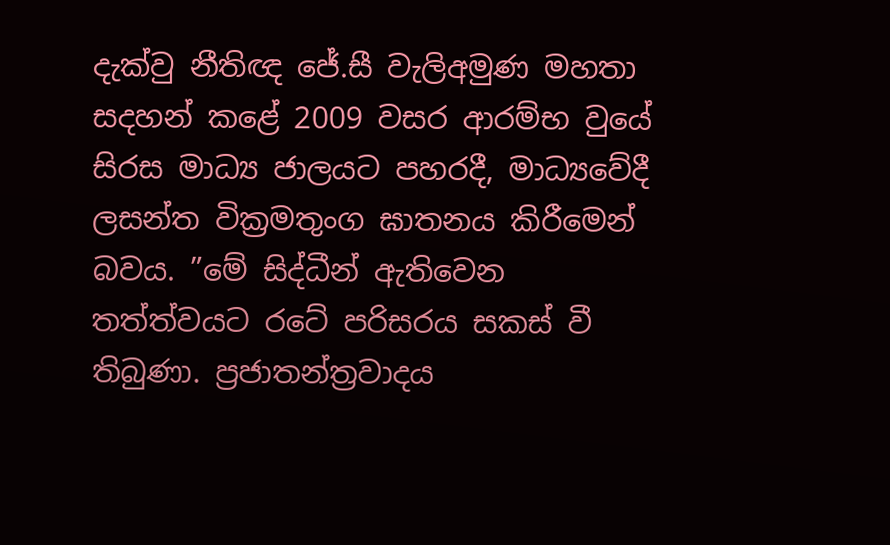දැක්වු නීතිඥ ජේ.සී වැලිඅමුණ මහතා සදහන් කළේ 2009 වසර ආරම්භ වුයේ සිරස මාධ්‍ය ජාලයට පහරදී, මාධ්‍යවේදී ලසන්ත වික්‍රමතුංග ඝාතනය කිරීමෙන් බවය. ”මේ සිද්ධීන් ඇතිවෙන තත්ත්වයට රටේ පරිසරය සකස් වී තිබුණා. ප්‍රජාතන්ත්‍රවාදය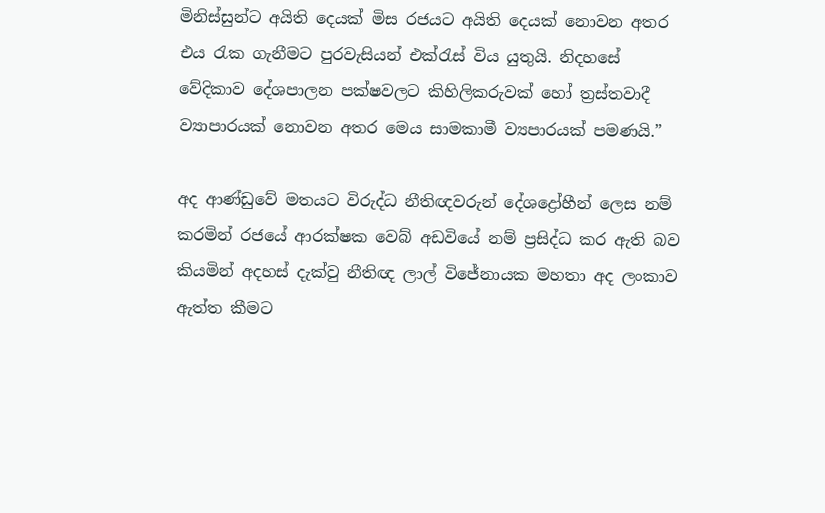මිනිස්සුන්ට අයිති දෙයක් මිස රජයට අයිති දෙයක් නොවන අතර එය රැක ගැනීමට පුරවැසියන් එක්රැස් විය යුතුයි. නිදහසේ වේදිකාව දේශපාලන පක්ෂවලට කිහිලිකරුවක් හෝ ත්‍රස්තවාදී ව්‍යාපාරයක් නොවන අතර මෙය සාමකාමී ව්‍යපාරයක් පමණයි.”

අද ආණ්ඩුවේ මතයට විරුද්ධ නීතිඥවරුන් දේශද්‍රෝහීන් ලෙස නම් කරමින් රජයේ ආරක්ෂක වෙබ් අඩවියේ නම් ප්‍රසිද්ධ කර ඇති බව කියමින් අදහස් දැක්වු නීතිඥ ලාල් විජේනායක මහතා අද ලංකාව ඇත්ත කීමට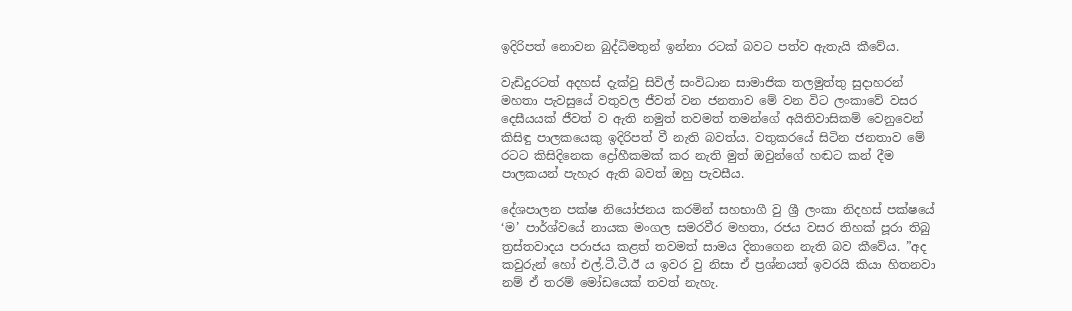ඉදිරිපත් නොවන බුද්ධිමතුන් ඉන්නා රටක් බවට පත්ව ඇතැයි කීවේය.

වැඩිදුරටත් අදහස් දැක්වු සිවිල් සංවිධාන සාමාජික තලමුත්තු සුදාහරන් මහතා පැවසුයේ වතුවල ජීවත් වන ජනතාව මේ වන විට ලංකාවේ වසර දෙසීයයක් ජීවත් ව ඇති නමුත් තවමත් තමන්ගේ අයිතිවාසිකම් වෙනුවෙන් කිසිඳු පාලකයෙකු ඉදිරිපත් වී නැති බවත්ය. වතුකරයේ සිටින ජනතාව මේ රටට කිසිදිනෙක ද්‍රෝහීකමක් කර නැති මුත් ඔවුන්ගේ හඬට කන් දීම පාලකයන් පැහැර ඇති බවත් ඔහු පැවසීය.

දේශපාලන පක්ෂ නියෝජනය කරමින් සහභාගී වු ශ්‍රී ලංකා නිදහස් පක්ෂයේ ‘ම’ පාර්ශ්වයේ නායක මංගල සමරවීර මහතා, රජය වසර තිහක් පූරා තිබු ත්‍රස්තවාදය පරාජය කළත් තවමත් සාමය දිනාගෙන නැති බව කීවේය. ”අද කවුරුන් හෝ එල්.ටී.ටී.ඊ ය ඉවර වු නිසා ඒ ප්‍රශ්නයත් ඉවරයි කියා හිතනවා නම් ඒ තරම් මෝඩයෙක් තවත් නැහැ.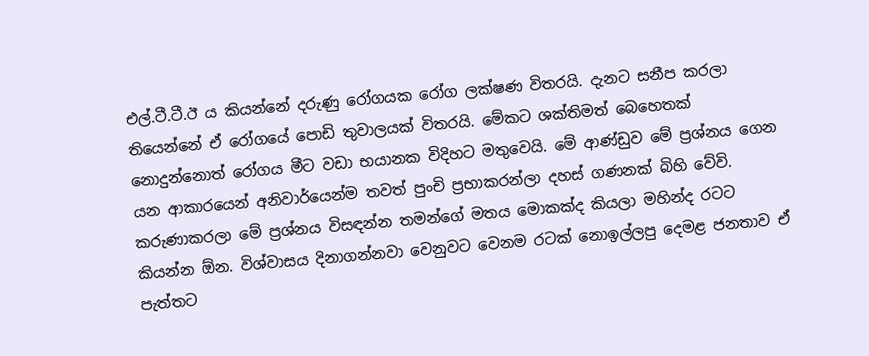එල්.ටී.ටී.ඊ ය කියන්නේ දරුණු රෝගයක රෝග ලක්ෂණ විතරයි. දැනට සනීප කරලා තියෙන්නේ ඒ රෝගයේ පොඩි තුවාලයක් විතරයි. මේකට ශක්තිමත් බෙහෙතක් නොදුන්නොත් රෝගය මීට වඩා භයානක විදිහට මතුවෙයි. මේ ආණ්ඩුව මේ ප්‍රශ්නය ගෙන යන ආකාරයෙන් අනිවාර්යෙන්ම තවත් පුංචි ප්‍රභාකරන්ලා දහස් ගණනක් බිහි වේවි. කරුණාකරලා මේ ප්‍රශ්නය විසඳන්න තමන්ගේ මතය මොකක්ද කියලා මහින්ද රටට කියන්න ඕන. විශ්වාසය දිනාගන්නවා වෙනුවට වෙනම රටක් නොඉල්ලපු දෙමළ ජනතාව ඒ පැත්තට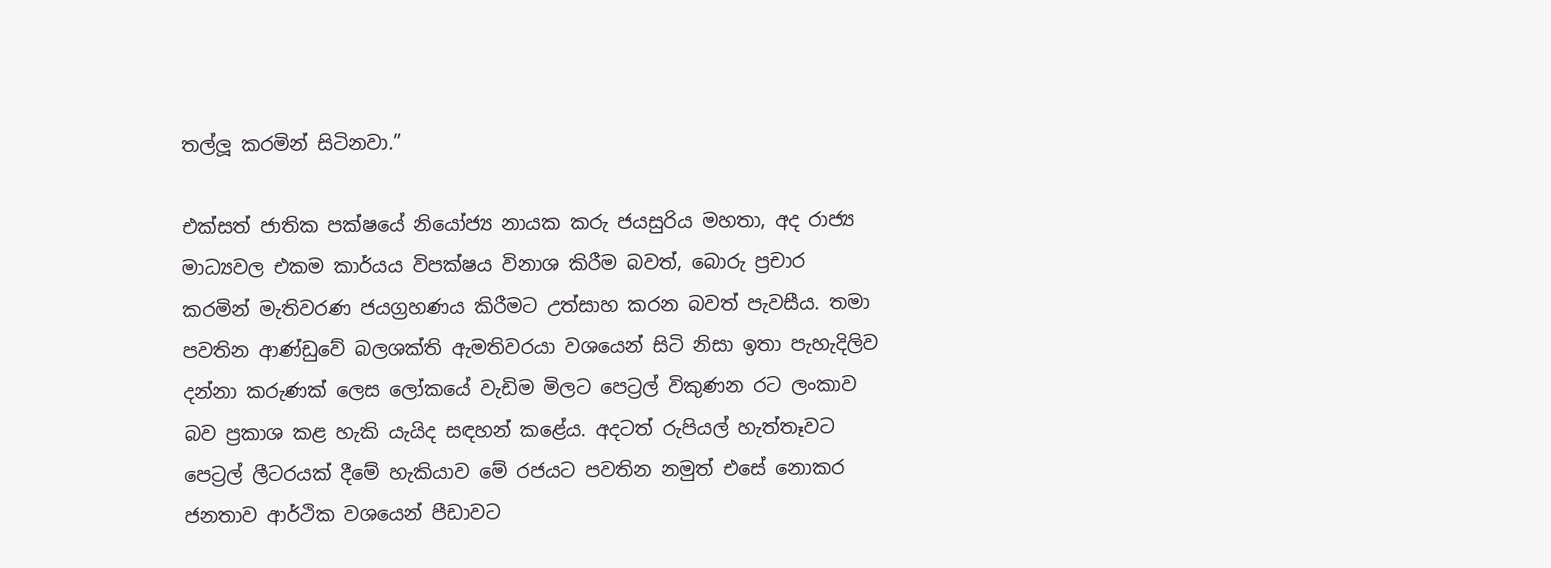තල්ලූ කරමින් සිටිනවා.”

එක්සත් ජාතික පක්ෂයේ නියෝජ්‍ය නායක කරු ජයසුරිය මහතා, අද රාජ්‍ය මාධ්‍යවල එකම කාර්යය විපක්ෂය විනාශ කිරීම බවත්, බොරු ප්‍රචාර කරමින් මැතිවරණ ජයග්‍රහණය කිරීමට උත්සාහ කරන බවත් පැවසීය. තමා පවතින ආණ්ඩුවේ බලශක්ති ඇමතිවරයා වශයෙන් සිටි නිසා ඉතා පැහැදිලිව දන්නා කරුණක් ලෙස ලෝකයේ වැඩිම මිලට පෙට්‍රල් විකුණන රට ලංකාව බව ප්‍රකාශ කළ හැකි යැයිද සඳහන් කළේය. අදටත් රුපියල් හැත්තෑවට පෙට්‍රල් ලීටරයක් දීමේ හැකියාව මේ රජයට පවතින නමුත් එසේ නොකර ජනතාව ආර්ථික වශයෙන් පීඩාවට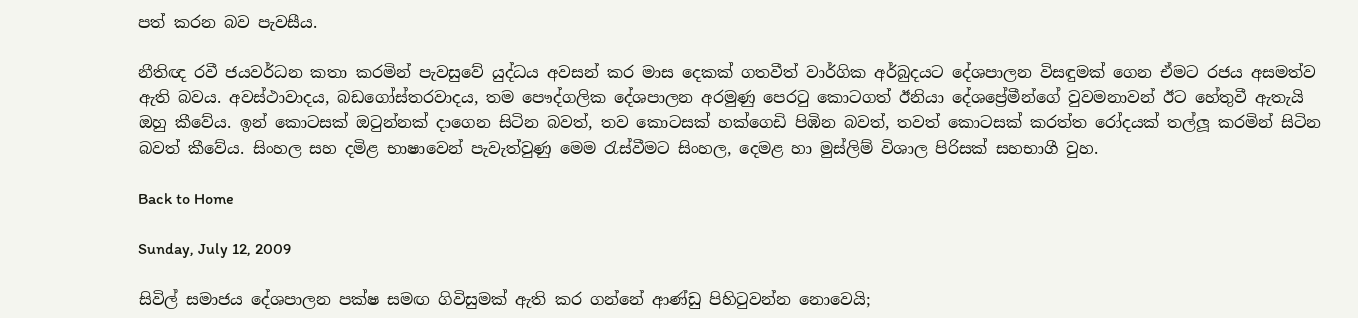පත් කරන බව පැවසීය.

නීතිඥ රවී ජයවර්ධන කතා කරමින් පැවසුවේ යුද්ධය අවසන් කර මාස දෙකක් ගතවීත් වාර්ගික අර්බුදයට දේශපාලන විසඳුමක් ගෙන ඒමට රජය අසමත්ව ඇති බවය. අවස්ථාවාදය, බඩගෝස්තරවාදය, තම පෞද්ගලික දේශපාලන අරමුණු පෙරටු කොටගත් ඊනියා දේශප්‍රේමීන්ගේ වුවමනාවන් ඊට හේතුවී ඇතැයි ඔහු කීවේය. ඉන් කොටසක් ඔටුන්නක් දාගෙන සිටින බවත්, තව කොටසක් හක්ගෙඩි පිඹින බවත්, තවත් කොටසක් කරත්ත රෝදයක් තල්ලූ කරමින් සිටින බවත් කීවේය. සිංහල සහ දමිළ භාෂාවෙන් පැවැත්වුණු මෙම රැස්වීමට සිංහල, දෙමළ හා මුස්ලිම් විශාල පිරිසක් සහභාගී වුහ.

Back to Home

Sunday, July 12, 2009

සිවිල් සමාජය දේශපාලන පක්ෂ සමඟ ගිවිසුමක් ඇති කර ගන්නේ ආණ්ඩු පිහිටුවන්න නොවෙයි;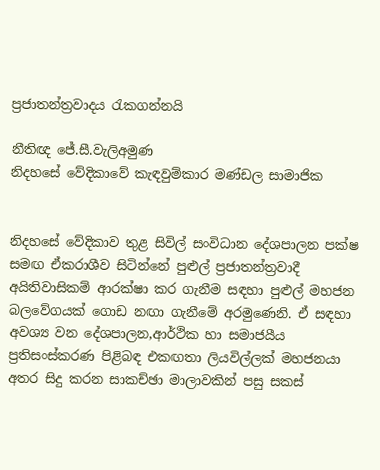ප්‍රජාතන්ත්‍රවාදය රැකගන්නයි

නීතිඥ ජේ.සී.වැලිඅමුණ
නිදහසේ වේදිකාවේ කැඳවුම්කාර මණ්ඩල සාමාජික


නිදහසේ වේදිකාව තුළ සිවිල් සංවිධාන දේශපාලන පක්ෂ සමඟ ඒකරාශීව සිටින්නේ පුළුල් ප්‍රජාතන්ත්‍රවාදී අයිතිවාසිකම් ආරක්ෂා කර ගැනීම සඳහා පුළුල් මහජන බලවේගයක් ගොඩ නඟා ගැනීමේ අරමුණෙනි. ඒ සඳහා අවශ්‍ය වන දේශපාලන,ආර්ථික හා සමාජයීය ප්‍රතිසංස්කරණ පිළිබඳ එකඟතා ලියවිල්ලක් මහජනයා අතර සිදු කරන සාකච්ඡා මාලාවකින් පසු සකස්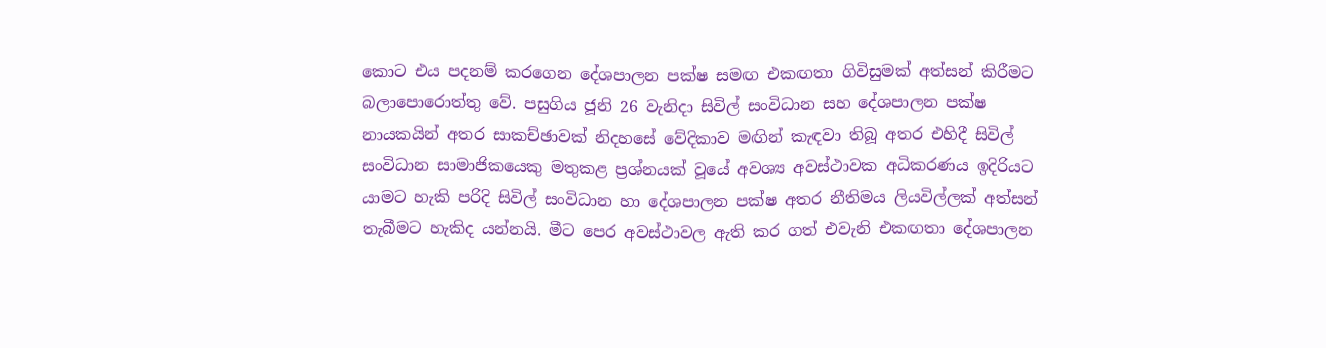කොට එය පදනම් කරගෙන දේශපාලන පක්ෂ සමඟ එකඟතා ගිවිසුමක් අත්සන් කිරීමට බලාපොරොත්තු වේ. පසුගිය ජූනි 26 වැනිදා සිවිල් සංවිධාන සහ දේශපාලන පක්ෂ නායකයින් අතර සාකච්ඡාවක් නිදහසේ වේදිකාව මඟින් කැඳවා තිබූ අතර එහිදී සිවිල් සංවිධාන සාමාජිකයෙකු මතුකළ ප්‍රශ්නයක් වූයේ අවශ්‍ය අවස්ථාවක අධිකරණය ඉදිරියට යාමට හැකි පරිදි සිවිල් සංවිධාන හා දේශපාලන පක්ෂ අතර නීතිමය ලියවිල්ලක් අත්සන් තැබීමට හැකිද යන්නයි. මීට පෙර අවස්ථාවල ඇති කර ගත් එවැනි එකඟතා දේශපාලන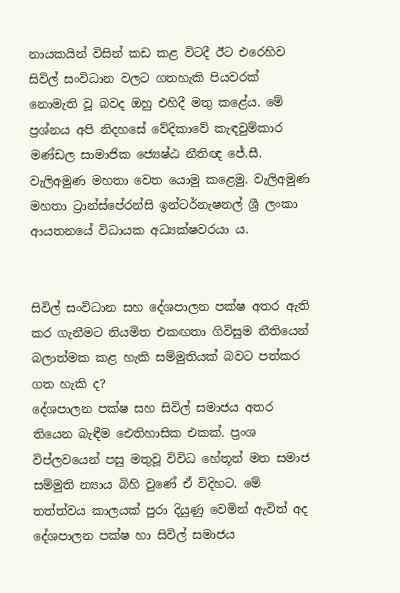නායකයින් විසින් කඩ කළ විටදී ඊට එරෙහිව සිවිල් සංවිධාන වලට ගතහැකි පියවරක් නොමැති වූ බවද ඔහු එහිදී මතු කළේය. මේ ප්‍රශ්නය අපි නිදහසේ වේදිකාවේ කැඳවුම්කාර මණ්ඩල සාමාජික ජ්‍යෙෂ්ඨ නීතිඥ ජේ.සී. වැලිඅමුණ මහතා වෙත යොමු කළෙමු. වැලිඅමුණ මහතා ට්‍රාන්ස්පේරන්සි ඉන්ටර්නැෂනල් ශ්‍රී ලංකා ආයතනයේ විධායක අධ්‍යක්ෂවරයා ය.


සිවිල් සංවිධාන සහ දේශපාලන පක්ෂ අතර ඇති කර ගැනීමට නියමිත එකඟතා ගිවිසුම නීතියෙන් බලාත්මක කළ හැකි සම්මුතියක් බවට පත්කර ගත හැකි ද?
දේශපාලන පක්ෂ සහ සිවිල් සමාජය අතර තියෙන බැඳීම ඓතිහාසික එකක්. ප්‍රංශ විප්ලවයෙන් පසු මතුවූ විවිධ හේතූන් මත සමාජ සම්මුති න්‍යාය බිහි වුණේ ඒ විදිහට. මේ තත්ත්වය කාලයක් පුරා දියුණු වෙමින් ඇවිත් අද දේශපාලන පක්ෂ හා සිවිල් සමාජය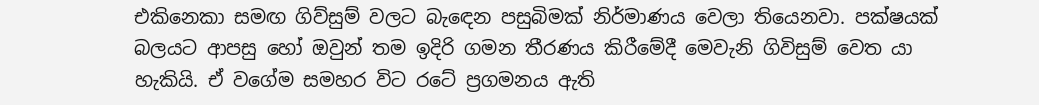එකිනෙකා සමඟ ගිව්සුම් වලට බැඳෙන පසුබිමක් නිර්මාණය වෙලා තියෙනවා. පක්ෂයක් බලයට ආපසු හෝ ඔවුන් තම ඉදිරි ගමන තීරණය කිරීමේදී මෙවැනි ගිවිසුම් වෙත යා හැකියි. ඒ වගේම සමහර විට රටේ ප්‍රගමනය ඇති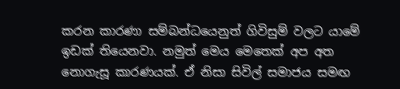කරන කාරණා සම්බන්ධයෙනුත් ගිවිසුම් වලට යාමේ ඉඩක් තියෙනවා. නමුත් මෙය මෙතෙක් අප අත නොගැසූ කාරණයක්. ඒ නිසා සිවිල් සමාජය සමඟ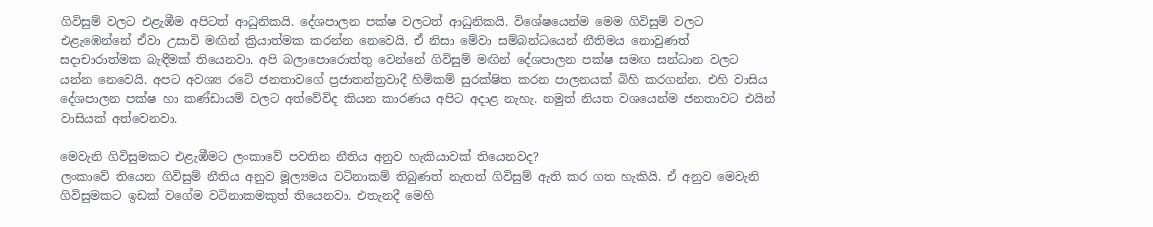ගිවිසුම් වලට එළැඹීම අපිටත් ආධුනිකයි. දේශපාලන පක්ෂ වලටත් ආධුනිකයි. විශේෂයෙන්ම මෙම ගිවිසුම් වලට එළැඹෙන්නේ ඒවා උසාවි මඟින් ක්‍රියාත්මක කරන්න නෙවෙයි. ඒ නිසා මේවා සම්බන්ධයෙන් නීතිමය නොවුණත් සදාචාරාත්මක බැඳීමක් තියෙනවා. අපි බලාපොරොත්තු වෙන්නේ ගිවිසුම් මඟින් දේශපාලන පක්ෂ සමඟ සන්ධාන වලට යන්න නෙවෙයි. අපට අවශ්‍ය රටේ ජනතාවගේ ප්‍රජාතන්ත්‍රවාදී හිමිකම් සුරක්ෂිත කරන පාලනයක් බිහි කරගන්න. එහි වාසිය දේශපාලන පක්ෂ හා කණ්ඩායම් වලට අත්වේවිද කියන කාරණය අපිට අදාළ නැහැ. නමුත් නියත වශයෙන්ම ජනතාවට එයින් වාසියක් අත්වෙනවා.

මෙවැනි ගිවිසුමකට එළැඹීමට ලංකාවේ පවතින නීතිය අනුව හැකියාවක් තියෙනවද?
ලංකාවේ තියෙන ගිවිසුම් නීතිය අනුව මූල්‍යමය වටිනාකම් තිබුණත් නැතත් ගිවිසුම් ඇති කර ගත හැකියි. ඒ අනුව මෙවැනි ගිවිසුමකට ඉඩක් වගේම වටිනාකමකුත් තියෙනවා. එතැනදී මෙහි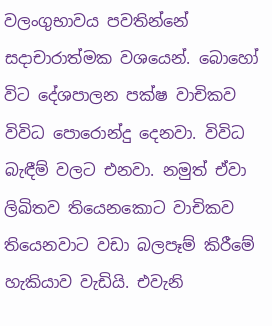වලංගුභාවය පවතින්නේ සදාචාරාත්මක වශයෙන්. බොහෝ විට දේශපාලන පක්ෂ වාචිකව විවිධ පොරොන්දු දෙනවා. විවිධ බැඳීම් වලට එනවා. නමුත් ඒවා ලිඛිතව තියෙනකොට වාචිකව තියෙනවාට වඩා බලපෑම් කිරීමේ හැකියාව වැඩියි. එවැනි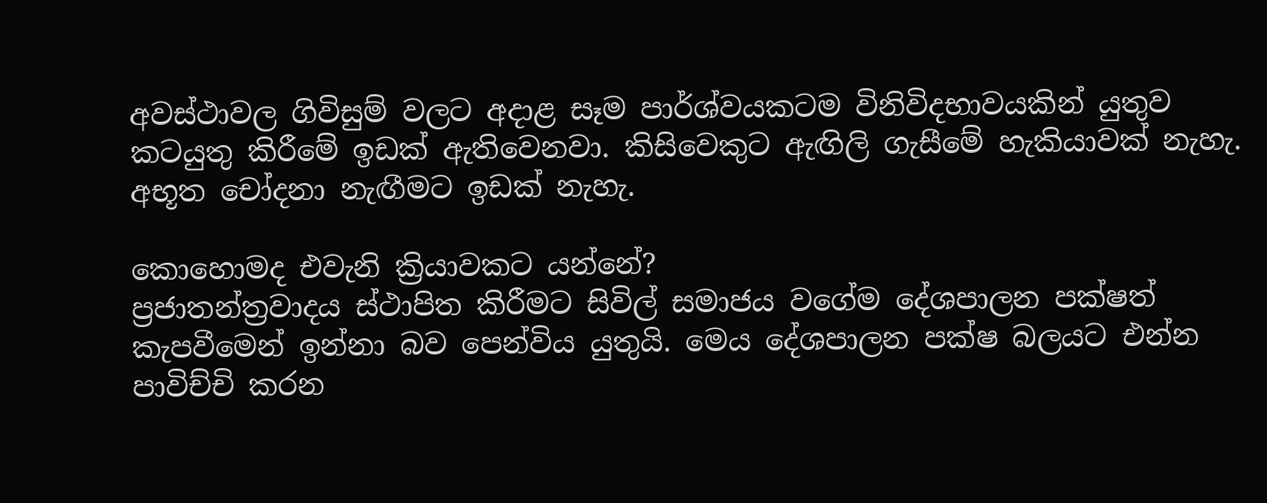අවස්ථාවල ගිවිසුම් වලට අදාළ සෑම පාර්ශ්වයකටම විනිවිදභාවයකින් යුතුව කටයුතු කිරීමේ ඉඩක් ඇතිවෙනවා. කිසිවෙකුට ඇඟිලි ගැසීමේ හැකියාවක් නැහැ. අභූත චෝදනා නැඟීමට ඉඩක් නැහැ.

කොහොමද එවැනි ක්‍රියාවකට යන්නේ?
ප්‍රජාතන්ත්‍රවාදය ස්ථාපිත කිරීමට සිවිල් සමාජය වගේම දේශපාලන පක්ෂත් කැපවීමෙන් ඉන්නා බව පෙන්විය යුතුයි. මෙය දේශපාලන පක්ෂ බලයට එන්න පාවිච්චි කරන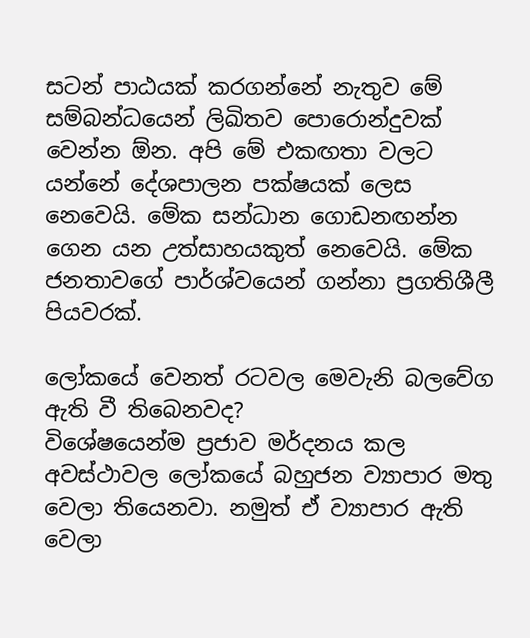සටන් පාඨයක් කරගන්නේ නැතුව මේ සම්බන්ධයෙන් ලිඛිතව පොරොන්දුවක් වෙන්න ඕන. අපි මේ එකඟතා වලට යන්නේ දේශපාලන පක්ෂයක් ලෙස නෙවෙයි. මේක සන්ධාන ගොඩනඟන්න ගෙන යන උත්සාහයකුත් නෙවෙයි. මේක ජනතාවගේ පාර්ශ්වයෙන් ගන්නා ප්‍රගතිශීලී පියවරක්.

ලෝකයේ වෙනත් රටවල මෙවැනි බලවේග ඇති වී තිබෙනවද?
විශේෂයෙන්ම ප්‍රජාව මර්දනය කල අවස්ථාවල ලෝකයේ බහුජන ව්‍යාපාර මතු වෙලා තියෙනවා. නමුත් ඒ ව්‍යාපාර ඇති වෙලා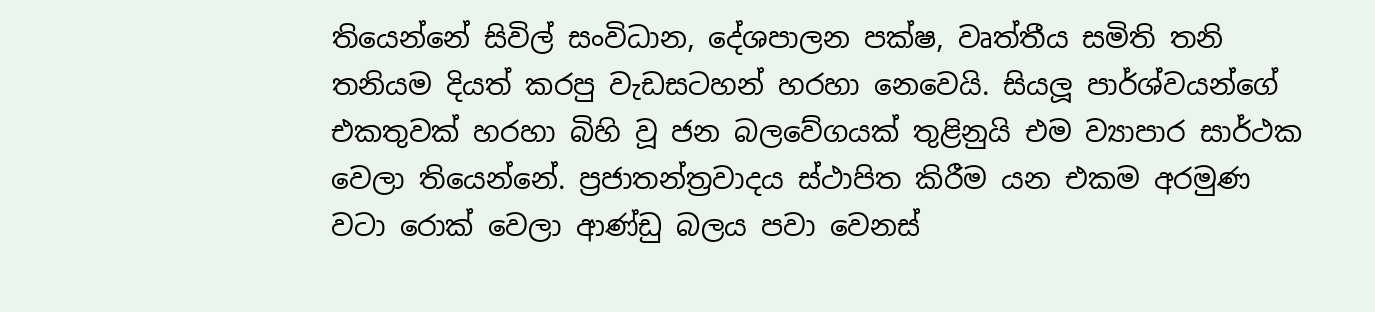තියෙන්නේ සිවිල් සංවිධාන, දේශපාලන පක්ෂ, වෘත්තීය සමිති තනි තනියම දියත් කරපු වැඩසටහන් හරහා නෙවෙයි. සියලූ පාර්ශ්වයන්ගේ එකතුවක් හරහා බිහි වූ ජන බලවේගයක් තුළිනුයි එම ව්‍යාපාර සාර්ථක වෙලා තියෙන්නේ. ප්‍රජාතන්ත්‍රවාදය ස්ථාපිත කිරීම යන එකම අරමුණ වටා රොක් වෙලා ආණ්ඩු බලය පවා වෙනස්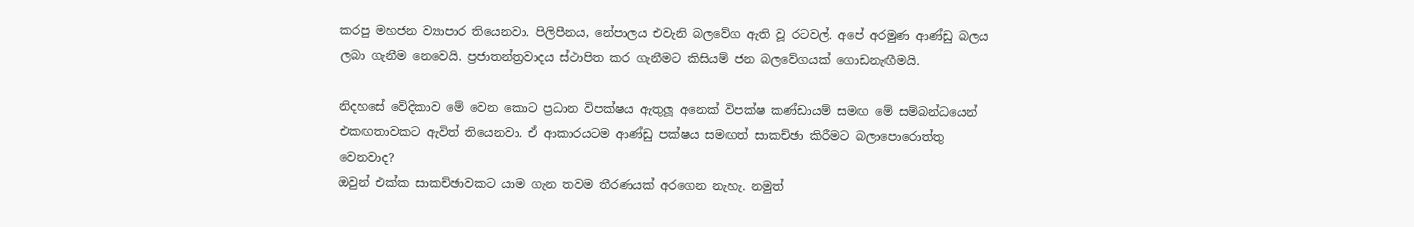කරපු මහජන ව්‍යාපාර තියෙනවා. පිලිපීනය, නේපාලය එවැනි බලවේග ඇති වූ රටවල්. අපේ අරමුණ ආණ්ඩු බලය ලබා ගැනීම නෙවෙයි. ප්‍රජාතන්ත්‍රවාදය ස්ථාපිත කර ගැනීමට කිසියම් ජන බලවේගයක් ගොඩනැඟීමයි.

නිදහසේ වේදිකාව මේ වෙන කොට ප්‍රධාන විපක්ෂය ඇතුලූ අනෙක් විපක්ෂ කණ්ඩායම් සමඟ මේ සම්බන්ධයෙන් එකඟතාවකට ඇවිත් තියෙනවා. ඒ ආකාරයටම ආණ්ඩු පක්ෂය සමඟත් සාකච්ඡා කිරීමට බලාපොරොත්තු වෙනවාද?
ඔවුන් එක්ක සාකච්ඡාවකට යාම ගැන තවම තීරණයක් අරගෙන නැහැ. නමුත්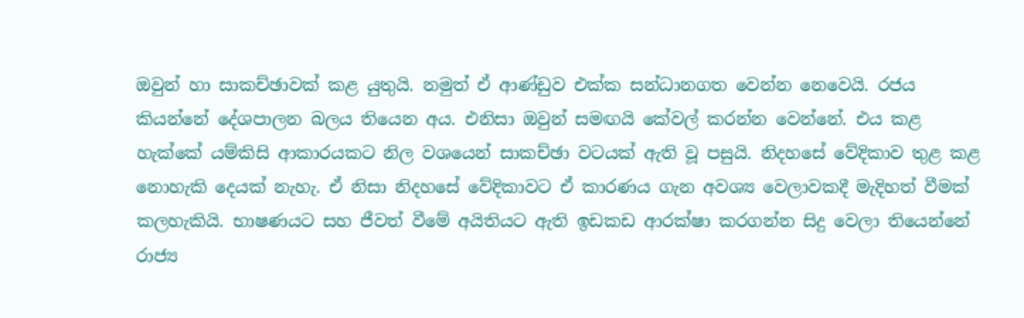ඔවුන් හා සාකච්ඡාවක් කළ යුතුයි. නමුත් ඒ ආණ්ඩුව එක්ක සන්ධානගත වෙන්න නෙවෙයි. රජය කියන්නේ දේශපාලන බලය තියෙන අය. එනිසා ඔවුන් සමඟයි කේවල් කරන්න වෙන්නේ. එය කළ හැක්කේ යම්කිසි ආකාරයකට නිල වශයෙන් සාකච්ඡා වටයක් ඇති වූ පසුයි. නිදහසේ වේදිකාව තුළ කළ නොහැකි දෙයක් නැහැ. ඒ නිසා නිදහසේ වේදිකාවට ඒ කාරණය ගැන අවශ්‍ය වෙලාවකදී මැදිහත් වීමක් කලහැකියි. භාෂණයට සහ ජීවත් වීමේ අයිතියට ඇති ඉඩකඩ ආරක්ෂා කරගන්න සිදු වෙලා තියෙන්නේ රාජ්‍ය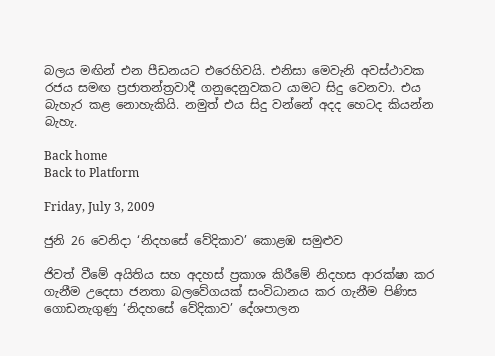බලය මඟින් එන පීඩනයට එරෙහිවයි. එනිසා මෙවැනි අවස්ථාවක රජය සමඟ ප්‍රජාතන්ත්‍රවාදී ගනුදෙනුවකට යාමට සිදු වෙනවා. එය බැහැර කළ නොහැකියි. නමුත් එය සිදු වන්නේ අදද හෙටද කියන්න බැහැ.

Back home
Back to Platform

Friday, July 3, 2009

ජුනි 26 වෙනිදා ‘නිදහසේ වේදිකාව’ කොළඹ සමුළුව

ජිවත් වීමේ අයිතිය සහ අදහස් ප්‍රකාශ කිරීමේ නිදහස ආරක්ෂා කර ගැනීම උදෙසා ජනතා බලවේගයක් සංවිධානය කර ගැනීම පිණිස ගොඩනැගුණු ‘නිදහසේ වේදිකාව’ දේශපාලන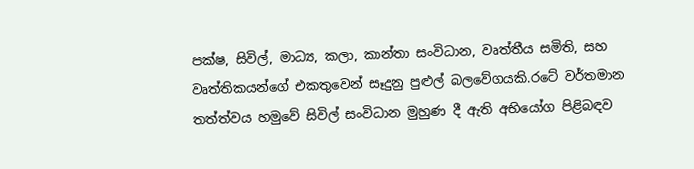පක්ෂ, සිවිල්, මාධ්‍ය, කලා, කාන්තා සංවිධාන, වෘත්තීය සමිති, සහ වෘත්තිකයන්ගේ එකතුවෙන් සෑදුනු පුළුල් බලවේගයකි.රටේ වර්තමාන තත්ත්වය හමුවේ සිවිල් සංවිධාන මුහුණ දී ඇති අභියෝග පිළිබඳව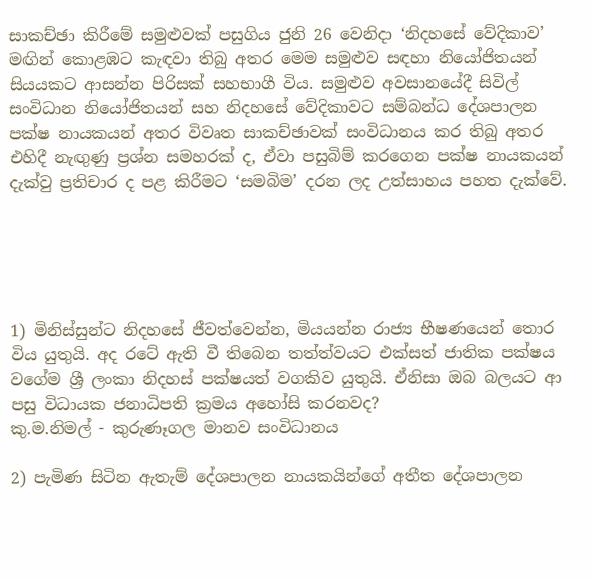සාකච්ඡා කිරීමේ සමුළුවක් පසුගිය ජුනි 26 වෙනිදා ‘නිදහසේ වේදිකාව’ මඟින් කොළඹට කැඳවා තිබු අතර මෙම සමුළුව සඳහා නියෝජිතයන් සියයකට ආසන්න පිරිසක් සහභාගී විය. සමුළුව අවසානයේදී සිවිල් සංවිධාන නියෝජිතයන් සහ නිදහසේ වේදිකාවට සම්බන්ධ දේශපාලන පක්ෂ නායකයන් අතර විවෘත සාකච්ඡාවක් සංවිධානය කර තිබු අතර එහිදී නැඟුණු ප්‍රශ්න සමහරක් ද, ඒවා පසුබිම් කරගෙන පක්ෂ නායකයන් දැක්වු ප්‍රතිචාර ද පළ කිරීමට ‘සමබිම’ දරන ලද උත්සාහය පහත දැක්වේ.





1) මිනිස්සුන්ට නිදහසේ ජීවත්වෙන්න, මියයන්න රාජ්‍ය භීෂණයෙන් තොර විය යුතුයි. අද රටේ ඇති වී තිබෙන තත්ත්වයට එක්සත් ජාතික පක්ෂය වගේම ශ්‍රී ලංකා නිදහස් පක්ෂයත් වගකිව යුතුයි. ඒනිසා ඔබ බලයට ආ පසු විධායක ජනාධිපති ක්‍රමය අහෝසි කරනවද?
කු.ම.නිමල් - කුරුණෑගල මානව සංවිධානය

2) පැමිණ සිටින ඇතැම් දේශපාලන නායකයින්ගේ අතීත දේශපාලන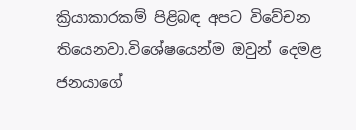ක්‍රියාකාරකම් පිළිබඳ අපට විවේචන තියෙනවා.විශේෂයෙන්ම ඔවුන් දෙමළ ජනයාගේ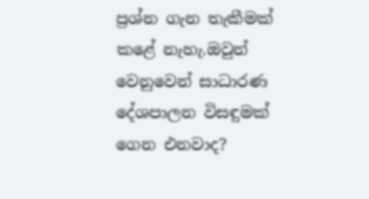ප්‍රශ්න ගැන තැකීමක් කළේ නැහැ.ඔවුන් වෙනුවෙන් සාධාරණ දේශපාලන විසඳුමක් ගෙන එනවාද?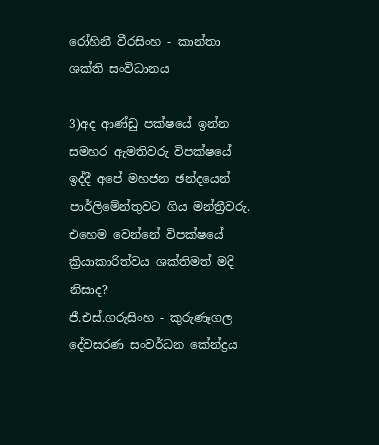රෝහිනී වීරසිංහ - කාන්තා ශක්ති සංවිධානය

3)අද ආණ්ඩු පක්ෂයේ ඉන්න සමහර ඇමතිවරු විපක්ෂයේ ඉද්දී අපේ මහජන ඡන්දයෙන් පාර්ලිමේන්තුවට ගිය මන්ත්‍රීවරු. එහෙම වෙන්නේ විපක්ෂයේ ක්‍රියාකාරිත්වය ශක්තිමත් මදි නිසාද?
ජී.එස්.ගරුසිංහ - කුරුණෑගල දේවසරණ සංවර්ධන කේන්ද්‍රය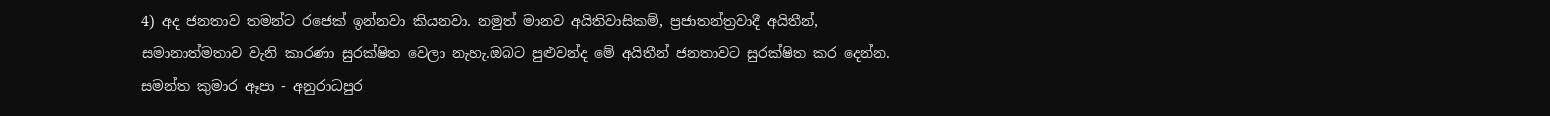4) අද ජනතාව තමන්ට රජෙක් ඉන්නවා කියනවා. නමුත් මානව අයිතිවාසිකම්, ප්‍රජාතන්ත්‍රවාදී අයිතීන්, සමානාත්මතාව වැනි කාරණා සුරක්ෂිත වෙලා නැහැ.ඔබට පුළුවන්ද මේ අයිතීන් ජනතාවට සුරක්ෂිත කර දෙන්න.
සමන්ත කුමාර ඈපා - අනුරාධපුර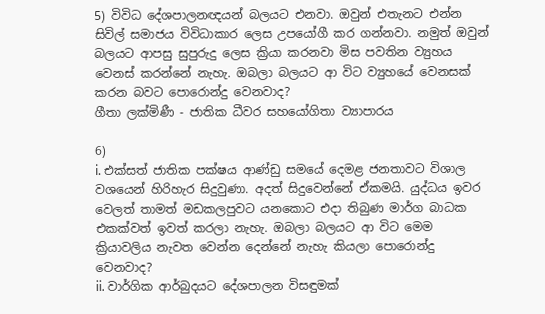5) විවිධ දේශපාලනඥයන් බලයට එනවා. ඔවුන් එතැනට එන්න සිවිල් සමාජය විවිධාකාර ලෙස උපයෝගී කර ගන්නවා. නමුත් ඔවුන් බලයට ආපසු සුපුරුදු ලෙස ක්‍රියා කරනවා මිස පවතින ව්‍යුහය වෙනස් කරන්නේ නැහැ. ඔබලා බලයට ආ විට ව්‍යුහයේ වෙනසක් කරන බවට පොරොන්දු වෙනවාද?
ගීතා ලක්මිණී - ජාතික ධීවර සහයෝගිතා ව්‍යාපාරය

6)
i. එක්සත් ජාතික පක්ෂය ආණ්ඩු සමයේ දෙමළ ජනතාවට විශාල වශයෙන් හිරිහැර සිදුවුණා. අදත් සිදුවෙන්නේ ඒකමයි. යුද්ධය ඉවර වෙලත් තාමත් මඩකලපුවට යනකොට එදා තිබුණ මාර්ග බාධක එකක්වත් ඉවත් කරලා නැහැ. ඔබලා බලයට ආ විට මෙම ක්‍රියාවලිය නැවත වෙන්න දෙන්නේ නැහැ කියලා පොරොන්දු වෙනවාද?
ii. වාර්ගික ආර්බුදයට දේශපාලන විසඳුමක්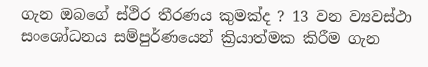ගැන ඔබගේ ස්ථිර තීරණය කුමක්ද ? 13 වන ව්‍යවස්ථා සංශෝධනය සම්පුර්ණයෙන් ක්‍රියාත්මක කිරීම ගැන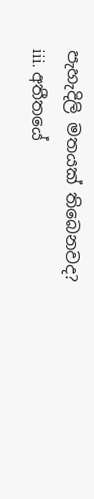පැහැදිලි මතයක් තිබෙනවද?
iii. අතීතයේ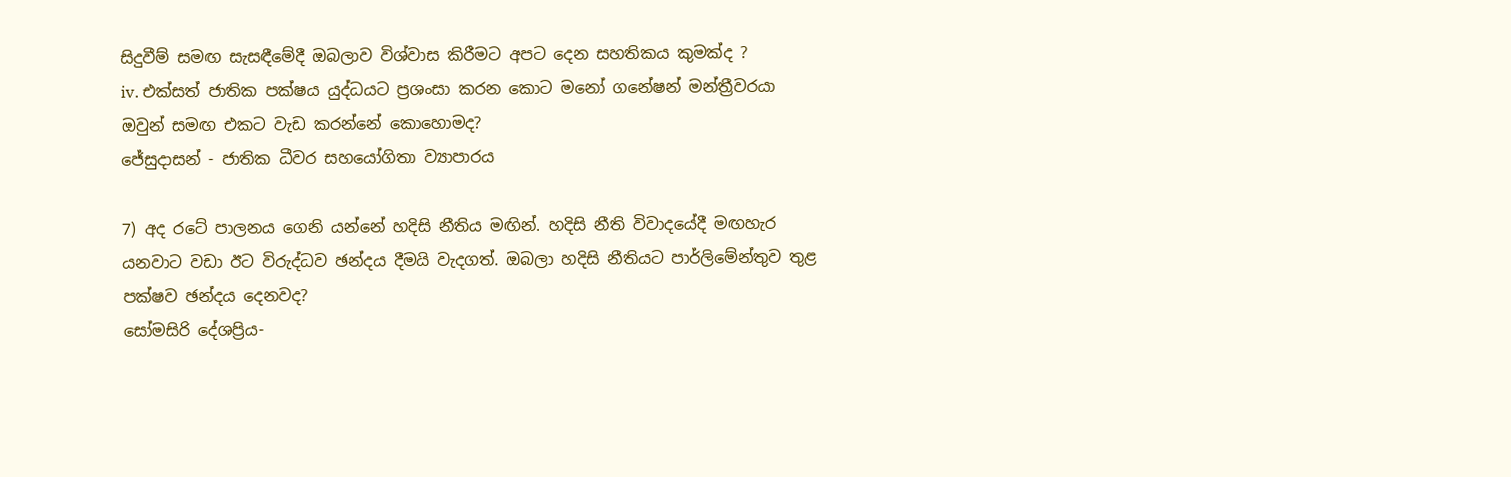සිදුවීම් සමඟ සැසඳීමේදී ඔබලාව විශ්වාස කිරීමට අපට දෙන සහතිකය කුමක්ද ?
iv. එක්සත් ජාතික පක්ෂය යුද්ධයට ප්‍රශංසා කරන කොට මනෝ ගනේෂන් මන්ත්‍රීවරයා ඔවුන් සමඟ එකට වැඩ කරන්නේ කොහොමද?
ජේසුදාසන් - ජාතික ධීවර සහයෝගිතා ව්‍යාපාරය

7) අද රටේ පාලනය ගෙනි යන්නේ හදිසි නීතිය මඟින්. හදිසි නීති විවාදයේදී මඟහැර යනවාට වඩා ඊට විරුද්ධව ඡන්දය දීමයි වැදගත්. ඔබලා හදිසි නීතියට පාර්ලිමේන්තුව තුළ පක්ෂව ඡන්දය දෙනවද?
සෝමසිරි දේශප්‍රිය-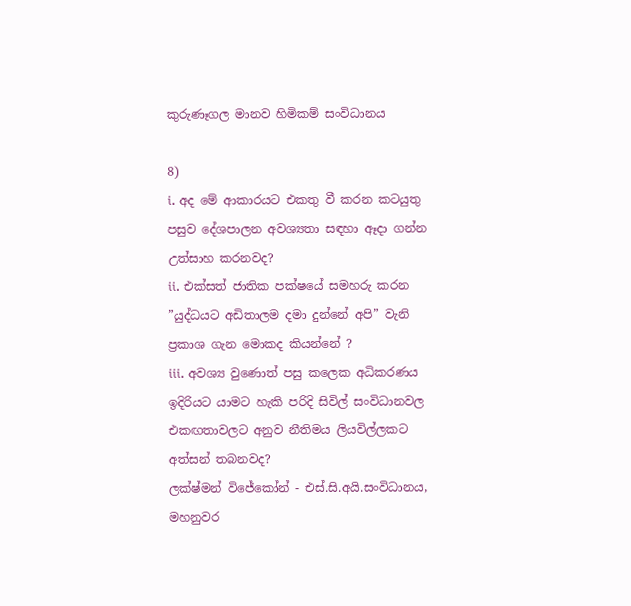කුරුණෑගල මානව හිමිකම් සංවිධානය

8)
i. අද මේ ආකාරයට එකතු වී කරන කටයුතු පසුව දේශපාලන අවශ්‍යතා සඳහා ඈදා ගන්න උත්සාහ කරනවද?
ii. එක්සත් ජාතික පක්ෂයේ සමහරු කරන ”යුද්ධයට අඩිතාලම දමා දුන්නේ අපි” වැනි ප්‍රකාශ ගැන මොකද කියන්නේ ?
iii. අවශ්‍ය වුණොත් පසු කලෙක අධිකරණය ඉදිරියට යාමට හැකි පරිදි සිවිල් සංවිධානවල එකඟතාවලට අනුව නීතිමය ලියවිල්ලකට අත්සන් තබනවද?
ලක්ෂ්මන් විජේකෝන් - එස්.සි.අයි.සංවිධානය, මහනුවර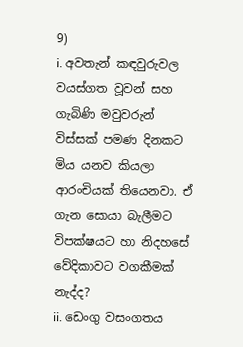9)
i. අවතැන් කඳවුරුවල වයස්ගත වූවන් සහ ගැබිණි මවුවරුන් විස්සක් පමණ දිනකට මිය යනව කියලා ආරංචියක් තියෙනවා. ඒ ගැන සොයා බැලීමට විපක්ෂයට හා නිදහසේ වේදිකාවට වගකීමක් නැද්ද?
ii. ඩෙංගු වසංගතය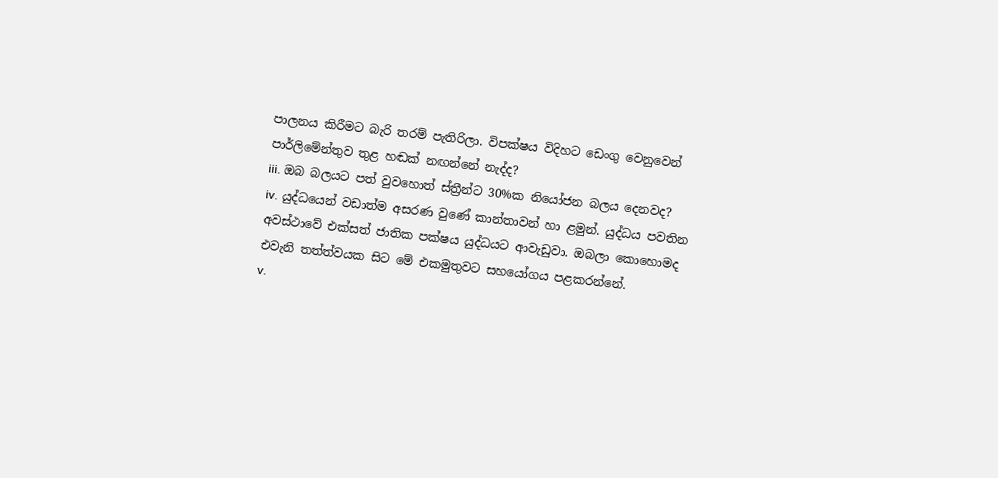පාලනය කිරීමට බැරි තරම් පැතිරිලා. විපක්ෂය විදිහට ඩෙංගු වෙනුවෙන් පාර්ලිමේන්තුව තුළ හඬක් නඟන්නේ නැද්ද?
iii. ඔබ බලයට පත් වුවහොත් ස්ත්‍රීන්ට 30%ක නියෝජන බලය දෙනවද?
iv. යුද්ධයෙන් වඩාත්ම අසරණ වුණේ කාන්තාවන් හා ළමුන්. යුද්ධය පවතින අවස්ථාවේ එක්සත් ජාතික පක්ෂය යුද්ධයට ආවැඩුවා. ඔබලා කොහොමද එවැනි තත්ත්වයක සිට මේ එකමුතුවට සහයෝගය පළකරන්නේ.
v.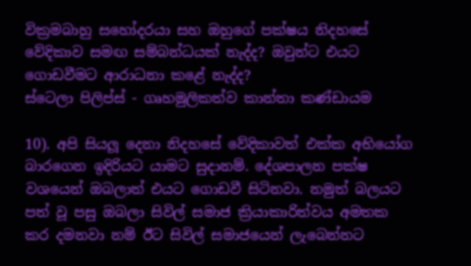වික්‍රමබාහු සහෝදරයා සහ ඔහුගේ පක්ෂය නිදහසේ වේදිකාව සමඟ සම්බන්ධයක් නැද්ද? ඔවුන්ට එයට ගොඩවීමට ආරාධනා කළේ නැද්ද?
ස්ටෙලා පිලිප්ස් - ගෘහමුලිකත්ව කාන්තා කණ්ඩායම

10). අපි සියලූ දෙනා නිදහසේ වේදිකාවත් එක්ක අභියෝග බාරගෙන ඉදිරියට යාමට සුදානම්. දේශපාලන පක්ෂ වශයෙන් ඔබලාත් එයට ගොඩවී සිටිනවා. නමුත් බලයට පත් වූ පසු ඔබලා සිවිල් සමාජ ක්‍රියාකාරිත්වය අමතක කර දමනවා නම් ඊට සිවිල් සමාජයෙන් ලැබෙන්නට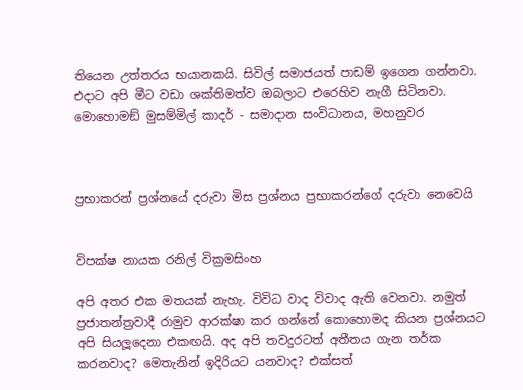තියෙන උත්තරය භයානකයි. සිවිල් සමාජයත් පාඩම් ඉගෙන ගන්නවා. එදාට අපි මීට වඩා ශක්තිමත්ව ඔබලාට එරෙහිව නැගී සිටිනවා.
මොහොමඞ් මුසම්මිල් කාදර් - සමාදාන සංවිධානය, මහනුවර



ප්‍රභාකරන් ප්‍රශ්නයේ දරුවා මිස ප්‍රශ්නය ප්‍රභාකරන්ගේ දරුවා නෙවෙයි


විපක්ෂ නායක රනිල් වික්‍රමසිංහ

අපි අතර එක මතයක් නැහැ. විවිධ වාද විවාද ඇති වෙනවා. නමුත් ප්‍රජාතන්ත්‍රවාදී රාමුව ආරක්ෂා කර ගන්නේ කොහොමද කියන ප්‍රශ්නයට අපි සියලූදෙනා එකඟයි. අද අපි තවදුරටත් අතීතය ගැන තර්ක කරනවාද? මෙතැනින් ඉදිරියට යනවාද? එක්සත්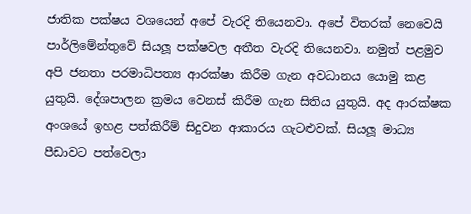ජාතික පක්ෂය වශයෙන් අපේ වැරදි තියෙනවා. අපේ විතරක් නෙවෙයි පාර්ලිමේන්තුවේ සියලූ පක්ෂවල අතීත වැරදි තියෙනවා. නමුත් පළමුව අපි ජනතා පරමාධිපත්‍ය ආරක්ෂා කිරීම ගැන අවධානය යොමු කළ යුතුයි. දේශපාලන ක්‍රමය වෙනස් කිරීම ගැන සිතිය යුතුයි. අද ආරක්ෂක අංශයේ ඉහළ පත්කිරීම් සිදුවන ආකාරය ගැටළුවක්. සියලූ මාධ්‍ය පීඩාවට පත්වෙලා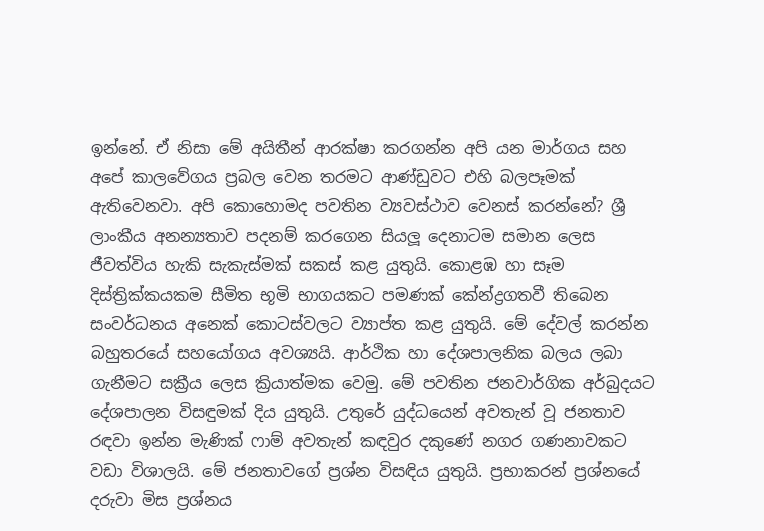ඉන්නේ. ඒ නිසා මේ අයිතීන් ආරක්ෂා කරගන්න අපි යන මාර්ගය සහ අපේ කාලවේගය ප්‍රබල වෙන තරමට ආණ්ඩුවට එහි බලපෑමක් ඇතිවෙනවා. අපි කොහොමද පවතින ව්‍යවස්ථාව වෙනස් කරන්නේ? ශ්‍රී ලාංකීය අනන්‍යතාව පදනම් කරගෙන සියලූ දෙනාටම සමාන ලෙස ජීවත්විය හැකි සැකැස්මක් සකස් කළ යුතුයි. කොළඹ හා සෑම දිස්ත්‍රික්කයකම සීමිත භූමි භාගයකට පමණක් කේන්ද්‍රගතවී තිබෙන සංවර්ධනය අනෙක් කොටස්වලට ව්‍යාප්ත කළ යුතුයි. මේ දේවල් කරන්න බහුතරයේ සහයෝගය අවශ්‍යයි. ආර්ථික හා දේශපාලනික බලය ලබා ගැනීමට සක්‍රීය ලෙස ක්‍රියාත්මක වෙමු. මේ පවතින ජනවාර්ගික අර්බුදයට දේශපාලන විසඳුමක් දිය යුතුයි. උතුරේ යුද්ධයෙන් අවතැන් වූ ජනතාව රඳවා ඉන්න මැණික් ෆාම් අවතැන් කඳවුර දකුණේ නගර ගණනාවකට වඩා විශාලයි. මේ ජනතාවගේ ප්‍රශ්න විසඳිය යුතුයි. ප්‍රභාකරන් ප්‍රශ්නයේ දරුවා මිස ප්‍රශ්නය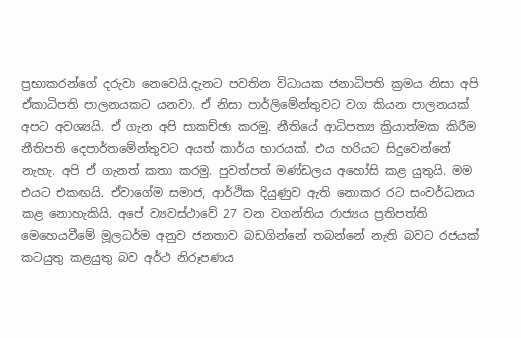ප්‍රභාකරන්ගේ දරුවා නෙවෙයි.දැනට පවතින විධායක ජනාධිපති ක්‍රමය නිසා අපි ඒකාධිපති පාලනයකට යනවා. ඒ නිසා පාර්ලිමේන්තුවට වග කියන පාලනයක් අපට අවශ්‍යයි. ඒ ගැන අපි සාකච්ඡා කරමු. නීතියේ ආධිපත්‍ය ක්‍රියාත්මක කිරීම නීතිපති දෙපාර්තමේන්තුවට අයත් කාර්ය භාරයක්. එය හරියට සිදුවෙන්නේ නැහැ. අපි ඒ ගැනත් කතා කරමු. පුවත්පත් මණ්ඩලය අහෝසි කළ යුතුයි. මම එයට එකඟයි. ඒවාගේම සමාජ, ආර්ථික දියුණුව ඇති නොකර රට සංවර්ධනය කළ නොහැකියි. අපේ ව්‍යවස්ථාවේ 27 වන වගන්තිය රාජ්‍යය ප්‍රතිපත්ති මෙහෙයවීමේ මූලධර්ම අනුව ජනතාව බඩගින්නේ තබන්නේ නැති බවට රජයක් කටයුතු කළයුතු බව අර්ථ නිරූපණය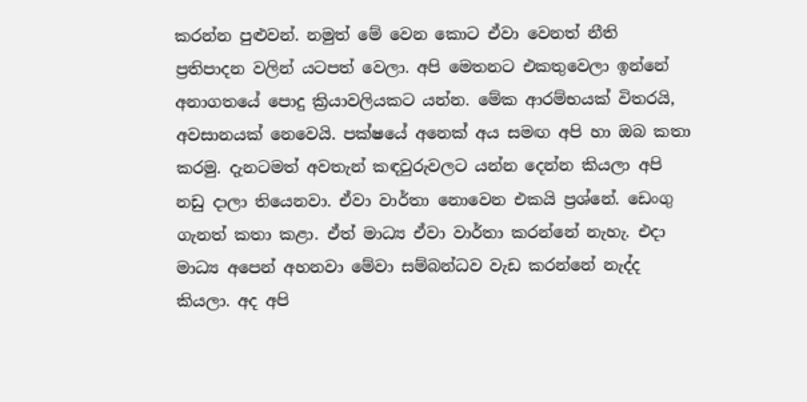කරන්න පුළුවන්. නමුත් මේ වෙන කොට ඒවා වෙනත් නීති ප්‍රතිපාදන වලින් යටපත් වෙලා. අපි මෙතනට එකතුවෙලා ඉන්නේ අනාගතයේ පොදු ක්‍රියාවලියකට යන්න. මේක ආරම්භයක් විතරයි, අවසානයක් නෙවෙයි. පක්ෂයේ අනෙක් අය සමඟ අපි හා ඔබ කතා කරමු. දැනටමත් අවතැන් කඳවුරුවලට යන්න දෙන්න කියලා අපි නඩු දාලා තියෙනවා. ඒවා වාර්තා නොවෙන එකයි ප්‍රශ්නේ. ඩෙංගු ගැනත් කතා කළා. ඒත් මාධ්‍ය ඒවා වාර්තා කරන්නේ නැහැ. එදා මාධ්‍ය අපෙන් අහනවා මේවා සම්බන්ධව වැඩ කරන්නේ නැද්ද කියලා. අද අපි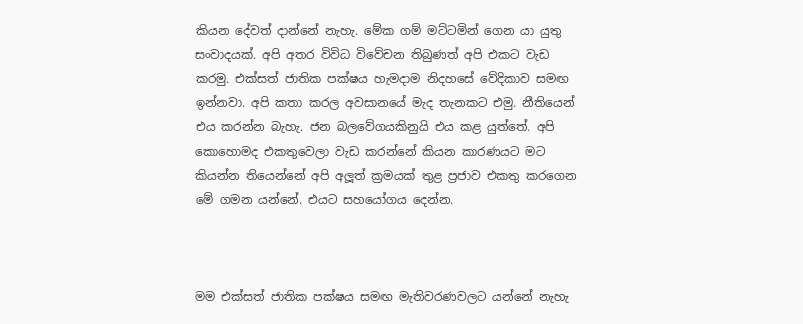කියන දේවත් දාන්නේ නැහැ. මේක ගම් මට්ටමින් ගෙන යා යුතු සංවාදයක්. අපි අතර විවිධ විවේචන තිබුණත් අපි එකට වැඩ කරමු. එක්සත් ජාතික පක්ෂය හැමදාම නිදහසේ වේදිකාව සමඟ ඉන්නවා. අපි කතා කරල අවසානයේ මැද තැනකට එමු. නීතියෙන් එය කරන්න බැහැ. ජන බලවේගයකිනුයි එය කළ යුත්තේ. අපි කොහොමද එකතුවෙලා වැඩ කරන්නේ කියන කාරණයට මට කියන්න තියෙන්නේ අපි අලූත් ක්‍රමයක් තුළ ප්‍රජාව එකතු කරගෙන මේ ගමන යන්නේ. එයට සහයෝගය දෙන්න.



මම එක්සත් ජාතික පක්ෂය සමඟ මැතිවරණවලට යන්නේ නැහැ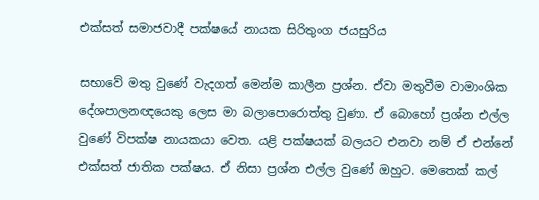එක්සත් සමාජවාදී පක්ෂයේ නායක සිරිතුංග ජයසුරිය

සභාවේ මතු වුණේ වැදගත් මෙන්ම කාලීන ප්‍රශ්න. ඒවා මතුවීම වාමාංශික දේශපාලනඥයෙකු ලෙස මා බලාපොරොත්තු වුණා. ඒ බොහෝ ප්‍රශ්න එල්ල වුණේ විපක්ෂ නායකයා වෙත. යළි පක්ෂයක් බලයට එනවා නම් ඒ එන්නේ එක්සත් ජාතික පක්ෂය. ඒ නිසා ප්‍රශ්න එල්ල වුණේ ඔහුට. මෙතෙක් කල්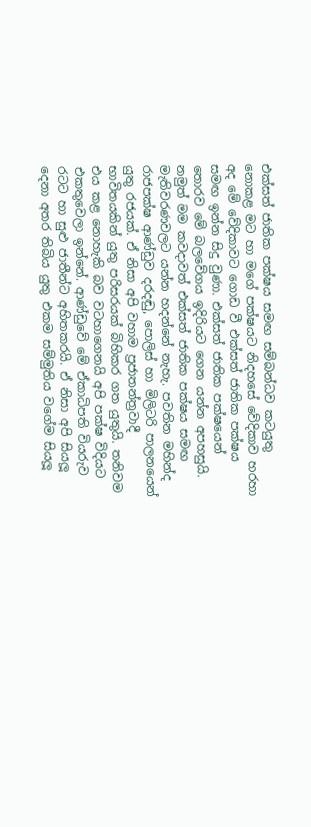එක්සත් ජාතික පක්ෂය සමඟ සම්බන්ධව කටයුතු නොකළ මට හා මගේ පක්ෂයට නිදහසේ වේදිකාව හරහා අද මේ වේදිකාවට ගොඩ වී එක්සත් ජාතික පක්ෂය සමඟ ඉන්න සිදු වුණා. එක්සත් ජාතික පක්ෂයෙන් තොරව මේ බලවේගය ඉදිරියට ගෙන යන්න අපහසුයි. නමුත් මම කවදාවත් එක්සත් ජාතික පක්ෂය සමඟ මැතිවරණවලට යන්න හදන්නේ නැහැ. පවතින මහින්ද රාජපක්ෂ ආණ්ඩුව දරදඬු, පොලිස් හා මිලිටරි පාලනයෙන් යුතු රජයක්. ඒ නිසා අපි වහාම ප්‍රජාතන්ත්‍රවාදී භාවිතයකින් යුතු පරිසරයක් බිහිකර ගත යුතුයි. තනිවම එය කළ නොහැකි බව වටහාගෙනයි අපි පක්ෂ විදියට එකතුවෙලා ඉන්නේ. ආණ්ඩුවේ මේ ඒකාධිපති වියරුව රටට හා සුළු ජාතීන්ට අහිතකරයි. ඒ නිසා අපි සියලූ දෙනා අතර තිබිය යුතු එකම සම්මුතිය වගේම සියලූ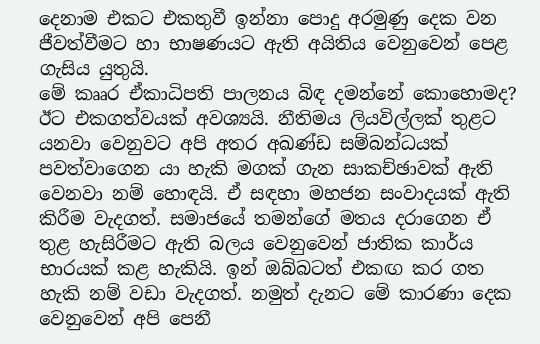දෙනාම එකට එකතුවී ඉන්නා පොදු අරමුණු දෙක වන ජීවත්වීමට හා භාෂණයට ඇති අයිතිය වෙනුවෙන් පෙළ ගැසිය යුතුයි.
මේ කෲර ඒකාධිපති පාලනය බිඳ දමන්නේ කොහොමද? ඊට එකගත්වයක් අවශ්‍යයි. නීතිමය ලියවිල්ලක් තුළට යනවා වෙනුවට අපි අතර අඛණ්ඩ සම්බන්ධයක් පවත්වාගෙන යා හැකි මගක් ගැන සාකච්ඡාවක් ඇති වෙනවා නම් හොඳයි. ඒ සඳහා මහජන සංවාදයක් ඇති කිරීම වැදගත්. සමාජයේ තමන්ගේ මතය දරාගෙන ඒ තුළ හැසිරීමට ඇති බලය වෙනුවෙන් ජාතික කාර්ය භාරයක් කළ හැකියි. ඉන් ඔබ්බටත් එකඟ කර ගත හැකි නම් වඩා වැදගත්. නමුත් දැනට මේ කාරණා දෙක වෙනුවෙන් අපි පෙනී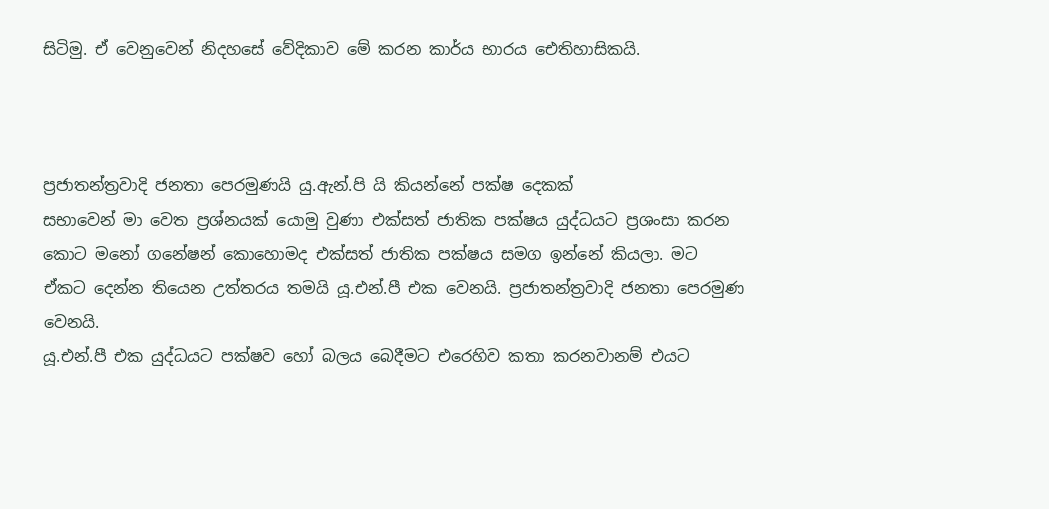සිටිමු. ඒ වෙනුවෙන් නිදහසේ වේදිකාව මේ කරන කාර්ය භාරය ඓතිහාසිකයි.



ප්‍රජාතන්ත්‍රවාදි ජනතා පෙරමුණයි යු.ඇන්.පි යි කියන්නේ පක්ෂ දෙකක්
සභාවෙන් මා වෙත ප්‍රශ්නයක් යොමු වුණා එක්සත් ජාතික පක්ෂය යුද්ධයට ප්‍රශංසා කරන කොට මනෝ ගනේෂන් කොහොමද එක්සත් ජාතික පක්ෂය සමග ඉන්නේ කියලා. මට ඒකට දෙන්න තියෙන උත්තරය තමයි යූ.එන්.පී එක වෙනයි. ප්‍රජාතන්ත්‍රවාදි ජනතා පෙරමුණ වෙනයි.
යූ.එන්.පී එක යුද්ධයට පක්ෂව හෝ බලය බෙදීමට එරෙහිව කතා කරනවානම් එයට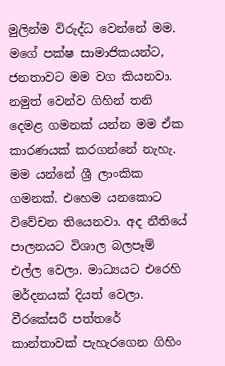මුලින්ම විරුද්ධ වෙන්නේ මම. මගේ පක්ෂ සාමාජිකයන්ට, ජනතාවට මම වග කියනවා. නමුත් වෙන්ව ගිහින් තනි දෙමළ ගමනක් යන්න මම ඒක කාරණයක් කරගන්නේ නැහැ. මම යන්නේ ශ්‍රී ලාංකික ගමනක්. එහෙම යනකොට විවේචන තියෙනවා. අද නීතියේ පාලනයට විශාල බලපෑම් එල්ල වෙලා. මාධ්‍යයට එරෙහි මර්දනයක් දියත් වෙලා. වීරකේසරී පත්තරේ කාන්තාවක් පැහැරගෙන ගිහිං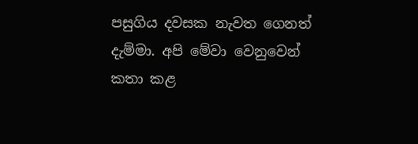පසුගිය දවසක නැවත ගෙනත් දැම්මා. අපි මේවා වෙනුවෙන් කතා කළ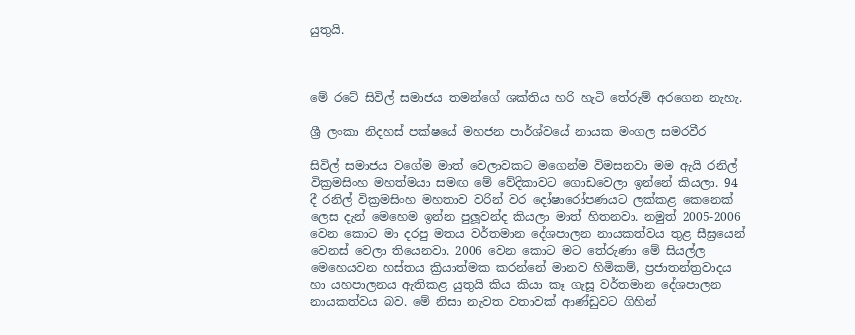යුතුයි.



මේ රටේ සිවිල් සමාජය තමන්ගේ ශක්තිය හරි හැටි තේරුම් අරගෙන නැහැ.

ශ්‍රී ලංකා නිදහස් පක්ෂයේ මහජන පාර්ශ්වයේ නායක මංගල සමරවීර

සිවිල් සමාජය වගේම මාත් වෙලාවකට මගෙන්ම විමසනවා මම ඇයි රනිල් වික්‍රමසිංහ මහත්මයා සමඟ මේ වේදිකාවට ගොඩවෙලා ඉන්නේ කියලා. 94 දී රනිල් වික්‍රමසිංහ මහතාව වරින් වර දෝෂාරෝපණයට ලක්කළ කෙනෙක් ලෙස දැන් මෙහෙම ඉන්න පුලූවන්ද කියලා මාත් හිතනවා. නමුත් 2005-2006 වෙන කොට මා දරපු මතය වර්තමාන දේශපාලන නායකත්වය තුළ සීඝ්‍රයෙන් වෙනස් වෙලා තියෙනවා. 2006 වෙන කොට මට තේරුණා මේ සියල්ල මෙහෙයවන හස්තය ක්‍රියාත්මක කරන්නේ මානව හිමිකම්, ප්‍රජාතන්ත්‍රවාදය හා යහපාලනය ඇතිකළ යුතුයි කිය කියා කෑ ගැසූ වර්තමාන දේශපාලන නායකත්වය බව. මේ නිසා නැවත වතාවක් ආණ්ඩුවට ගිහින්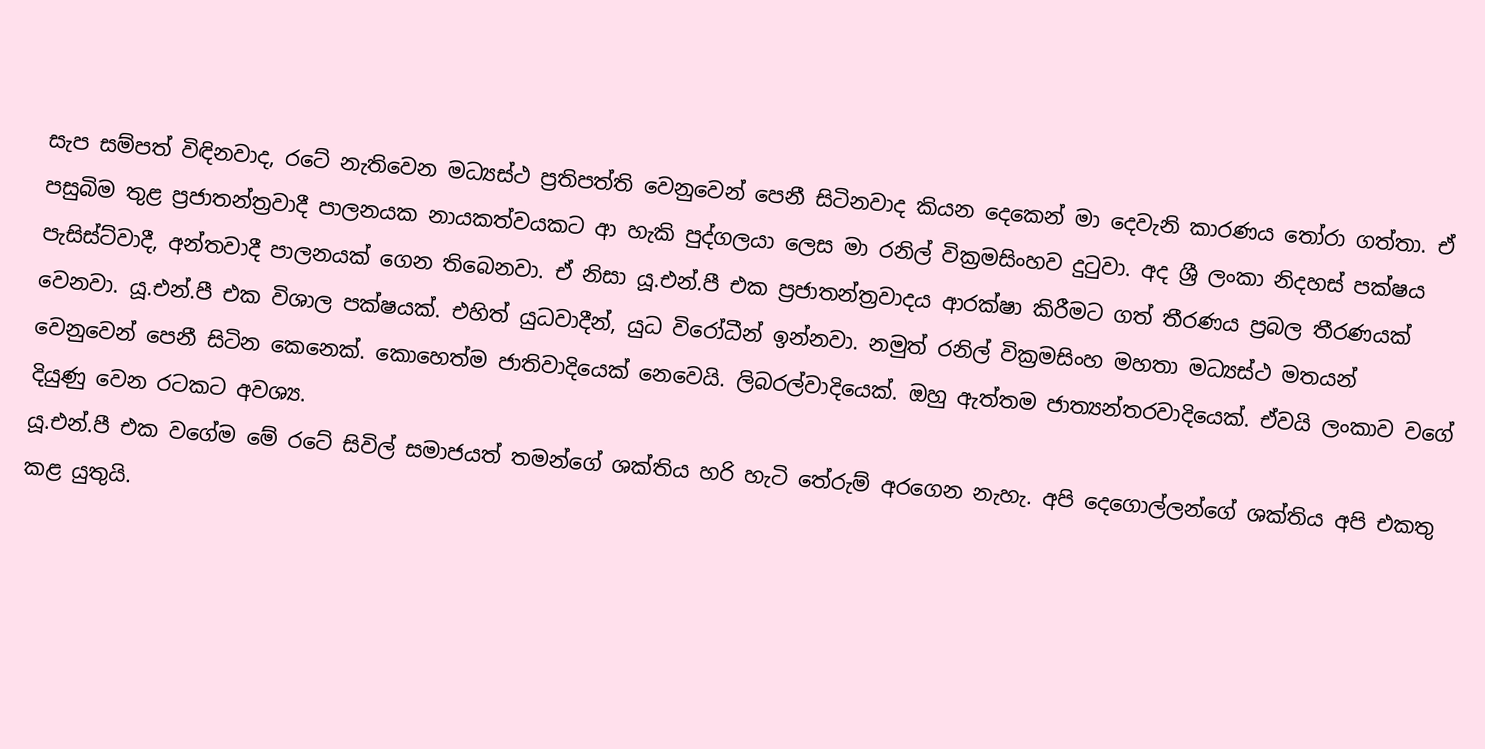සැප සම්පත් විඳිනවාද, රටේ නැතිවෙන මධ්‍යස්ථ ප්‍රතිපත්ති වෙනුවෙන් පෙනී සිටිනවාද කියන දෙකෙන් මා දෙවැනි කාරණය තෝරා ගත්තා. ඒ පසුබිම තුළ ප්‍රජාතන්ත්‍රවාදී පාලනයක නායකත්වයකට ආ හැකි පුද්ගලයා ලෙස මා රනිල් වික්‍රමසිංහව දුටුවා. අද ශ්‍රී ලංකා නිදහස් පක්ෂය පැසිස්ට්වාදී, අන්තවාදී පාලනයක් ගෙන තිබෙනවා. ඒ නිසා යූ.එන්.පී එක ප්‍රජාතන්ත්‍රවාදය ආරක්ෂා කිරීමට ගත් තීරණය ප්‍රබල තීරණයක් වෙනවා. යූ.එන්.පී එක විශාල පක්ෂයක්. එහිත් යුධවාදීන්, යුධ විරෝධීන් ඉන්නවා. නමුත් රනිල් වික්‍රමසිංහ මහතා මධ්‍යස්ථ මතයන් වෙනුවෙන් පෙනී සිටින කෙනෙක්. කොහෙත්ම ජාතිවාදියෙක් නෙවෙයි. ලිබරල්වාදියෙක්. ඔහු ඇත්තම ජාත්‍යන්තරවාදියෙක්. ඒවයි ලංකාව වගේ දියුණු වෙන රටකට අවශ්‍ය.
යූ.එන්.පී එක වගේම මේ රටේ සිවිල් සමාජයත් තමන්ගේ ශක්තිය හරි හැටි තේරුම් අරගෙන නැහැ. අපි දෙගොල්ලන්ගේ ශක්තිය අපි එකතු කළ යුතුයි.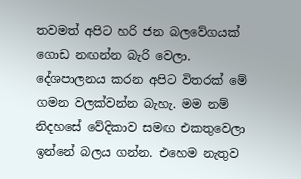තවමත් අපිට හරි ජන බලවේගයක් ගොඩ නඟන්න බැරි වෙලා. දේශපාලනය කරන අපිට විතරක් මේ ගමන වලක්වන්න බැහැ. මම නම් නිදහසේ වේදිකාව සමඟ එකතුවෙලා ඉන්නේ බලය ගන්න. එහෙම නැතුව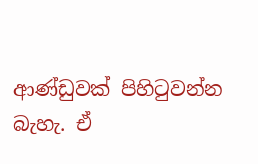ආණ්ඩුවක් පිහිටුවන්න බැහැ. ඒ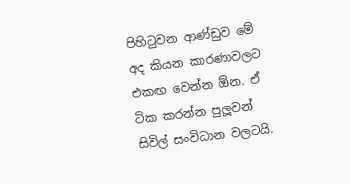පිහිටුවන ආණ්ඩුව මේ අද කියන කාරණාවලට එකඟ වෙන්න ඕන. ඒ ටික කරන්න පුලූවන් සිවිල් සංවිධාන වලටයි.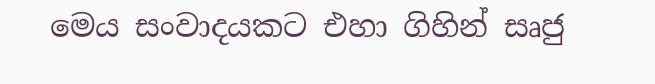මෙය සංවාදයකට එහා ගිහින් සෘජු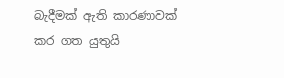බැදීමක් ඇති කාරණාවක් කර ගත යුතුයි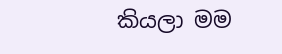කියලා මම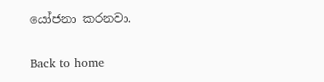යෝජනා කරනවා.

Back to home